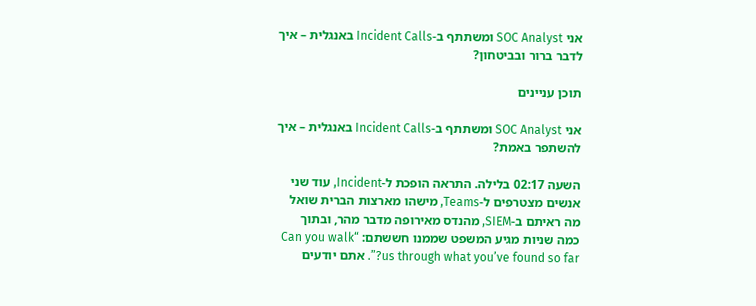אני SOC Analyst ומשתתף ב-Incident Calls באנגלית – איך לדבר ברור ובביטחון?

תוכן עניינים

אני SOC Analyst ומשתתף ב-Incident Calls באנגלית – איך להשתפר באמת?

השעה 02:17 בלילה. התראה הופכת ל-Incident, עוד שני אנשים מצטרפים ל-Teams, מישהו מארצות הברית שואל מה ראיתם ב-SIEM, מהנדס מאירופה מדבר מהר, ובתוך כמה שניות מגיע המשפט שממנו חששתם: “Can you walk us through what you’ve found so far?”. אתם יודעים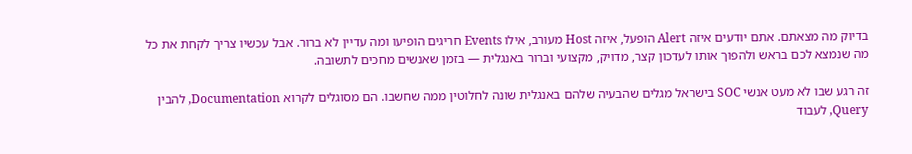בדיוק מה מצאתם. אתם יודעים איזה Alert הופעל, איזה Host מעורב, אילו Events חריגים הופיעו ומה עדיין לא ברור. אבל עכשיו צריך לקחת את כל מה שנמצא לכם בראש ולהפוך אותו לעדכון קצר, מדויק, מקצועי וברור באנגלית — בזמן שאנשים מחכים לתשובה.

זה רגע שבו לא מעט אנשי SOC בישראל מגלים שהבעיה שלהם באנגלית שונה לחלוטין ממה שחשבו. הם מסוגלים לקרוא Documentation, להבין Query, לעבוד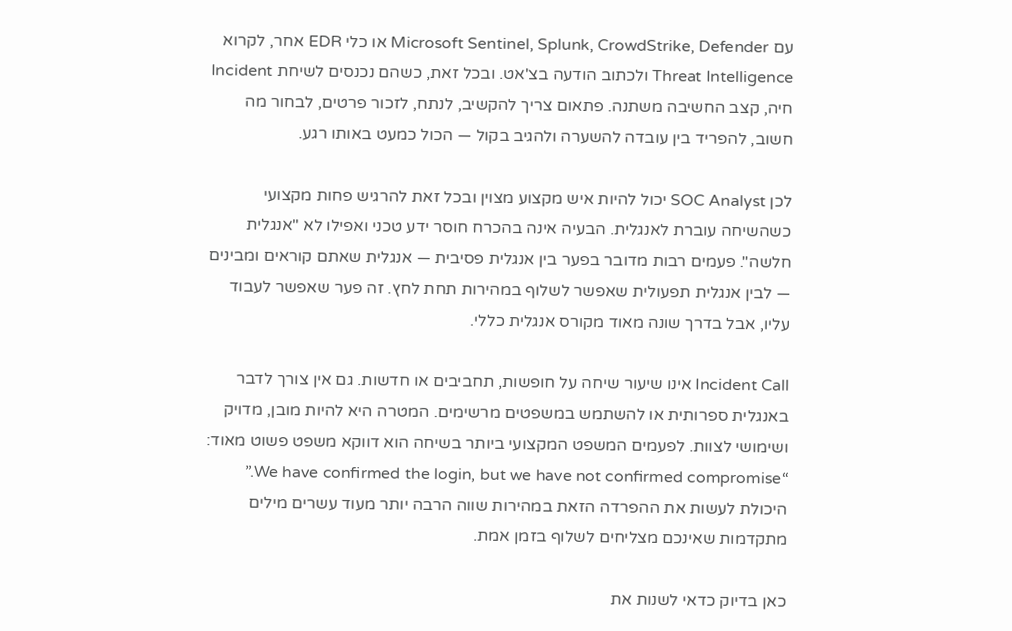עם Microsoft Sentinel, Splunk, CrowdStrike, Defender או כלי EDR אחר, לקרוא Threat Intelligence ולכתוב הודעה בצ'אט. ובכל זאת, כשהם נכנסים לשיחת Incident חיה, קצב החשיבה משתנה. פתאום צריך להקשיב, לנתח, לזכור פרטים, לבחור מה חשוב, להפריד בין עובדה להשערה ולהגיב בקול — הכול כמעט באותו רגע.

לכן SOC Analyst יכול להיות איש מקצוע מצוין ובכל זאת להרגיש פחות מקצועי כשהשיחה עוברת לאנגלית. הבעיה אינה בהכרח חוסר ידע טכני ואפילו לא "אנגלית חלשה". פעמים רבות מדובר בפער בין אנגלית פסיבית — אנגלית שאתם קוראים ומבינים — לבין אנגלית תפעולית שאפשר לשלוף במהירות תחת לחץ. זה פער שאפשר לעבוד עליו, אבל בדרך שונה מאוד מקורס אנגלית כללי.

Incident Call אינו שיעור שיחה על חופשות, תחביבים או חדשות. גם אין צורך לדבר באנגלית ספרותית או להשתמש במשפטים מרשימים. המטרה היא להיות מובן, מדויק ושימושי לצוות. לפעמים המשפט המקצועי ביותר בשיחה הוא דווקא משפט פשוט מאוד: “We have confirmed the login, but we have not confirmed compromise.” היכולת לעשות את ההפרדה הזאת במהירות שווה הרבה יותר מעוד עשרים מילים מתקדמות שאינכם מצליחים לשלוף בזמן אמת.

כאן בדיוק כדאי לשנות את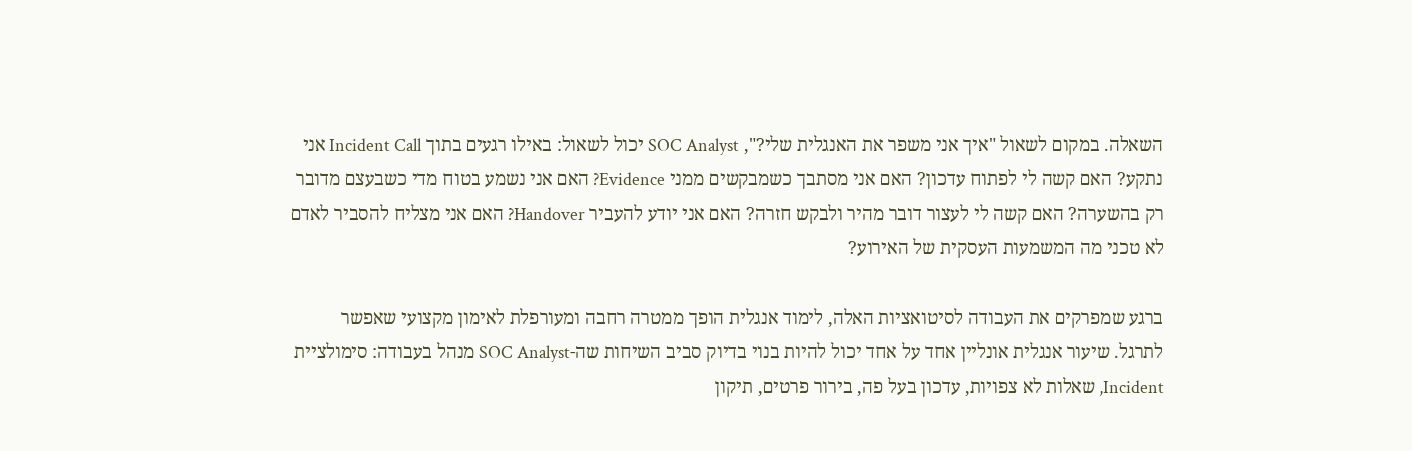השאלה. במקום לשאול "איך אני משפר את האנגלית שלי?", SOC Analyst יכול לשאול: באילו רגעים בתוך Incident Call אני נתקע? האם קשה לי לפתוח עדכון? האם אני מסתבך כשמבקשים ממני Evidence? האם אני נשמע בטוח מדי כשבעצם מדובר רק בהשערה? האם קשה לי לעצור דובר מהיר ולבקש חזרה? האם אני יודע להעביר Handover? האם אני מצליח להסביר לאדם לא טכני מה המשמעות העסקית של האירוע?

ברגע שמפרקים את העבודה לסיטואציות האלה, לימוד אנגלית הופך ממטרה רחבה ומעורפלת לאימון מקצועי שאפשר לתרגל. שיעור אנגלית אונליין אחד על אחד יכול להיות בנוי בדיוק סביב השיחות שה-SOC Analyst מנהל בעבודה: סימולציית Incident, שאלות לא צפויות, עדכון בעל פה, בירור פרטים, תיקון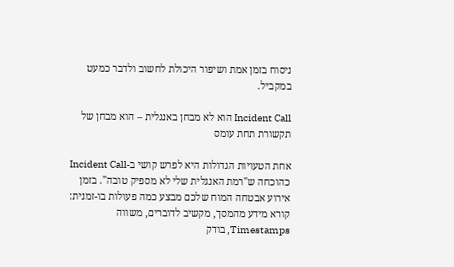ניסוח בזמן אמת ושיפור היכולת לחשוב ולדבר כמעט במקביל.

Incident Call הוא לא מבחן באנגלית – הוא מבחן של תקשורת תחת עומס

אחת הטעויות הגדולות היא לפרש קושי ב-Incident Call כהוכחה ש"רמת האנגלית שלי לא מספיק טובה". בזמן אירוע אבטחה המוח שלכם מבצע כמה פעולות בו-זמנית: קורא מידע מהמסך, מקשיב לדוברים, משווה Timestamps, בודק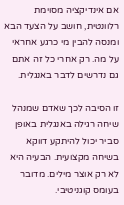אם אינדיקציה מסוימת רלוונטית, חושב על הצעד הבא ומנסה להבין מי כרגע אחראי על מה. רק אחרי כל זה אתם גם נדרשים לדבר באנגלית.

זו הסיבה לכך שאדם שמנהל שיחה רגילה באנגלית באופן סביר יכול להיתקע דווקא בשיחה מקצועית. הבעיה היא לא רק אוצר מילים. מדובר בעומס קוגניטיבי.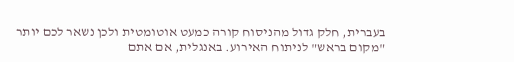בעברית, חלק גדול מהניסוח קורה כמעט אוטומטית ולכן נשאר לכם יותר "מקום בראש" לניתוח האירוע. באנגלית, אם אתם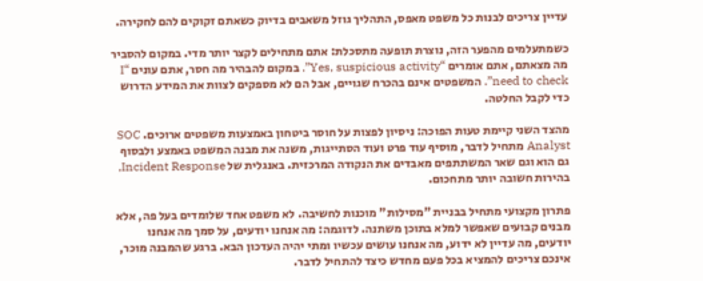עדיין צריכים לבנות כל משפט מאפס, התהליך גוזל משאבים בדיוק כשאתם זקוקים להם לחקירה.

כשמתעלמים מהפער הזה, נוצרת תופעה מתסכלת: אתם מתחילים לקצר יותר מדי. במקום להסביר מה מצאתם, אתם אומרים “Yes, suspicious activity”. במקום להבהיר מה חסר, אתם עונים “I need to check”. המשפטים אינם בהכרח שגויים, אבל הם לא מספקים לצוות את המידע הדרוש כדי לקבל החלטה.

מהצד השני קיימת טעות הפוכה: ניסיון לפצות על חוסר ביטחון באמצעות משפטים ארוכים. SOC Analyst מתחיל לדבר, מוסיף עוד פרט ועוד הסתייגות, משנה את מבנה המשפט באמצע ולבסוף גם הוא וגם שאר המשתתפים מאבדים את הנקודה המרכזית. באנגלית של Incident Response, בהירות חשובה יותר מתחכום.

פתרון מקצועי מתחיל בבניית "מסילות" מוכנות לחשיבה. לא משפט אחד שלומדים בעל פה, אלא מבנים קבועים שאפשר למלא בתוכן משתנה. לדוגמה: מה אנחנו יודעים, על סמך מה אנחנו יודעים, מה עדיין לא ידוע, מה אנחנו עושים עכשיו ומתי יהיה העדכון הבא. ברגע שהמבנה מוכר, אינכם צריכים להמציא בכל פעם מחדש כיצד להתחיל לדבר.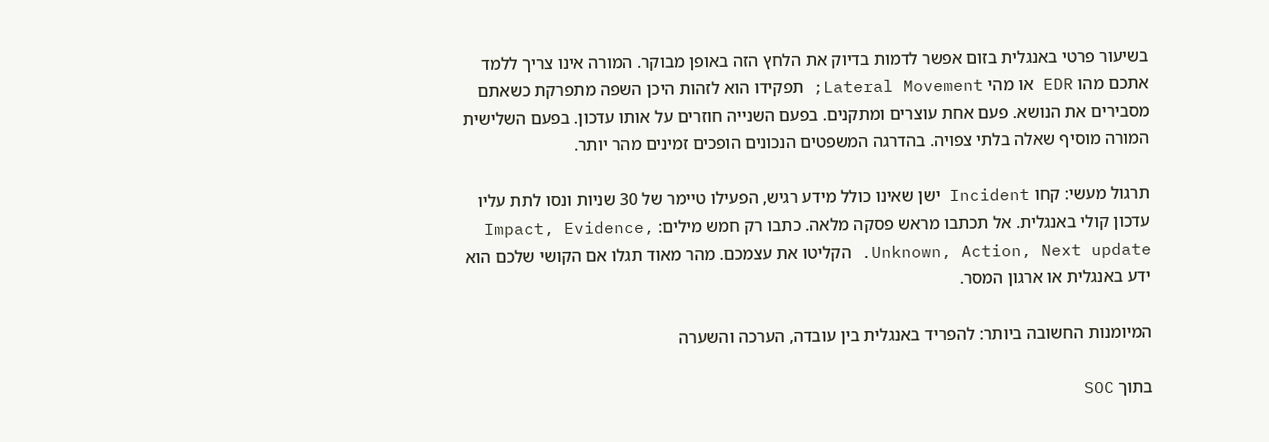בשיעור פרטי באנגלית בזום אפשר לדמות בדיוק את הלחץ הזה באופן מבוקר. המורה אינו צריך ללמד אתכם מהו EDR או מהי Lateral Movement; תפקידו הוא לזהות היכן השפה מתפרקת כשאתם מסבירים את הנושא. פעם אחת עוצרים ומתקנים. בפעם השנייה חוזרים על אותו עדכון. בפעם השלישית המורה מוסיף שאלה בלתי צפויה. בהדרגה המשפטים הנכונים הופכים זמינים מהר יותר.

תרגול מעשי: קחו Incident ישן שאינו כולל מידע רגיש, הפעילו טיימר של 30 שניות ונסו לתת עליו עדכון קולי באנגלית. אל תכתבו מראש פסקה מלאה. כתבו רק חמש מילים: Impact, Evidence, Unknown, Action, Next update. הקליטו את עצמכם. מהר מאוד תגלו אם הקושי שלכם הוא ידע באנגלית או ארגון המסר.

המיומנות החשובה ביותר: להפריד באנגלית בין עובדה, הערכה והשערה

בתוך SOC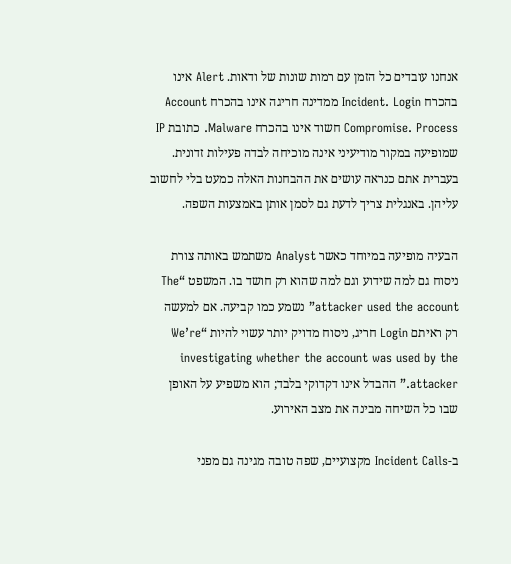אנחנו עובדים כל הזמן עם רמות שונות של ודאות. Alert אינו בהכרח Incident. Login ממדינה חריגה אינו בהכרח Account Compromise. Process חשוד אינו בהכרח Malware. כתובת IP שמופיעה במקור מודיעיני אינה מוכיחה לבדה פעילות זדונית. בעברית אתם כנראה עושים את ההבחנות האלה כמעט בלי לחשוב עליהן. באנגלית צריך לדעת גם לסמן אותן באמצעות השפה.

הבעיה מופיעה במיוחד כאשר Analyst משתמש באותה צורת ניסוח גם למה שידוע וגם למה שהוא רק חושד בו. המשפט “The attacker used the account” נשמע כמו קביעה. אם למעשה רק ראיתם Login חריג, ניסוח מדויק יותר עשוי להיות “We’re investigating whether the account was used by the attacker.” ההבדל אינו דקדוקי בלבד; הוא משפיע על האופן שבו כל השיחה מבינה את מצב האירוע.

ב-Incident Calls מקצועיים, שפה טובה מגינה גם מפני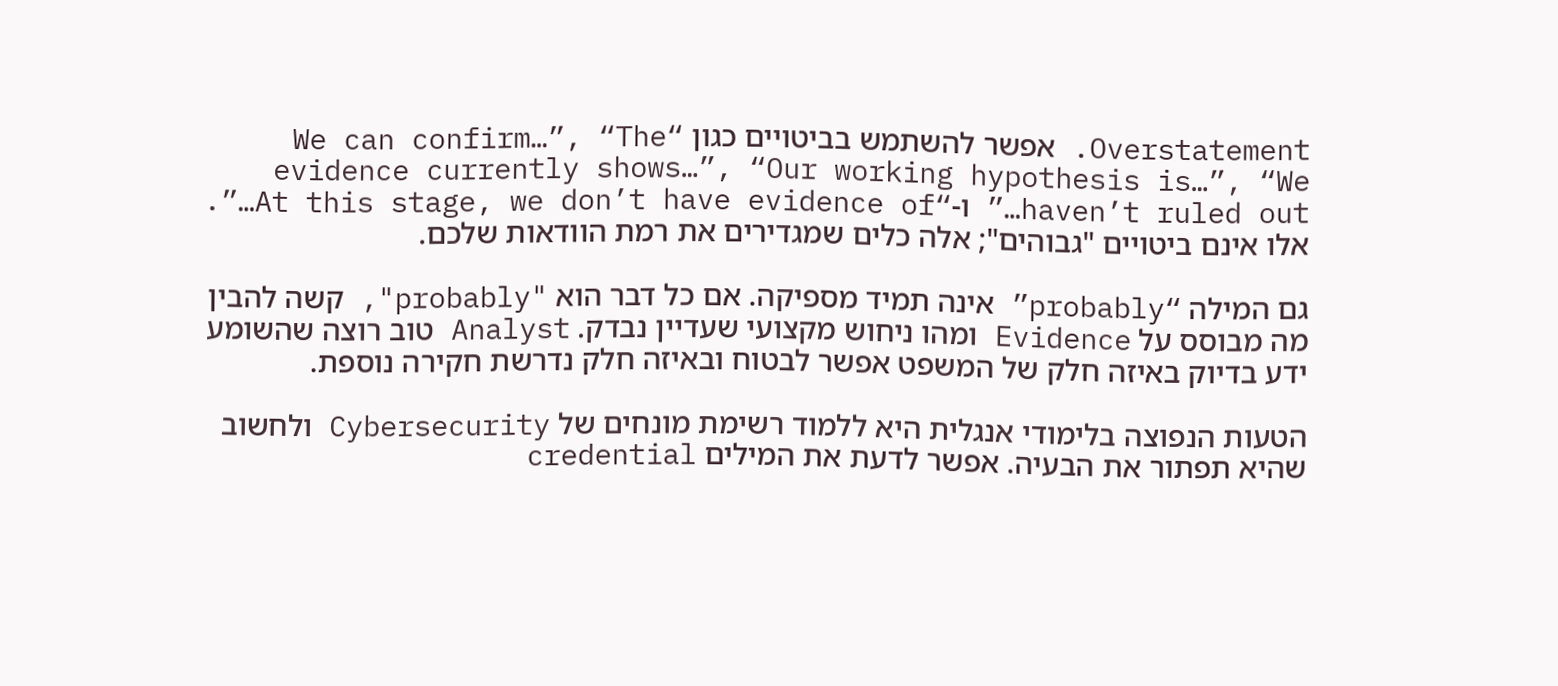Overstatement. אפשר להשתמש בביטויים כגון “We can confirm…”, “The evidence currently shows…”, “Our working hypothesis is…”, “We haven’t ruled out…” ו-“At this stage, we don’t have evidence of…”. אלו אינם ביטויים "גבוהים"; אלה כלים שמגדירים את רמת הוודאות שלכם.

גם המילה “probably” אינה תמיד מספיקה. אם כל דבר הוא "probably", קשה להבין מה מבוסס על Evidence ומהו ניחוש מקצועי שעדיין נבדק. Analyst טוב רוצה שהשומע ידע בדיוק באיזה חלק של המשפט אפשר לבטוח ובאיזה חלק נדרשת חקירה נוספת.

הטעות הנפוצה בלימודי אנגלית היא ללמוד רשימת מונחים של Cybersecurity ולחשוב שהיא תפתור את הבעיה. אפשר לדעת את המילים credential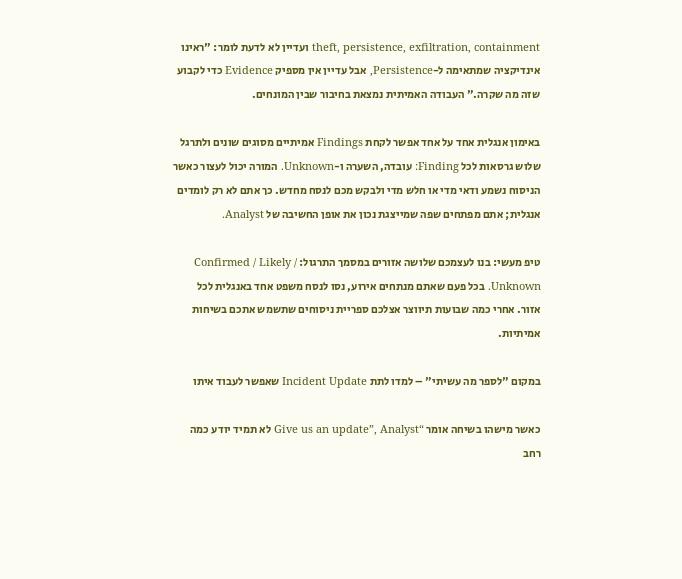theft, persistence, exfiltration, containment ועדיין לא לדעת לומר: "ראינו אינדיקציה שמתאימה ל-Persistence, אבל עדיין אין מספיק Evidence כדי לקבוע שזה מה שקרה." העבודה האמיתית נמצאת בחיבור שבין המונחים.

באימון אנגלית אחד על אחד אפשר לקחת Findings אמיתיים מסוגים שונים ולתרגל שלוש גרסאות לכל Finding: עובדה, השערה ו-Unknown. המורה יכול לעצור כאשר הניסוח נשמע ודאי מדי או חלש מדי ולבקש מכם לנסח מחדש. כך אתם לא רק לומדים אנגלית; אתם מפתחים שפה שמייצגת נכון את אופן החשיבה של Analyst.

טיפ מעשי: בנו לעצמכם שלושה אזורים במסמך התרגול: Confirmed / Likely / Unknown. בכל פעם שאתם מנתחים אירוע, נסו לנסח משפט אחד באנגלית לכל אזור. אחרי כמה שבועות תיווצר אצלכם ספריית ניסוחים שתשמש אתכם בשיחות אמיתיות.

במקום "לספר מה עשיתי" – למדו לתת Incident Update שאפשר לעבוד איתו

כאשר מישהו בשיחה אומר “Give us an update”, Analyst לא תמיד יודע כמה רחב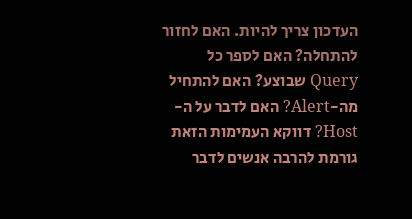העדכון צריך להיות. האם לחזור להתחלה? האם לספר כל Query שבוצע? האם להתחיל מה-Alert? האם לדבר על ה-Host? דווקא העמימות הזאת גורמת להרבה אנשים לדבר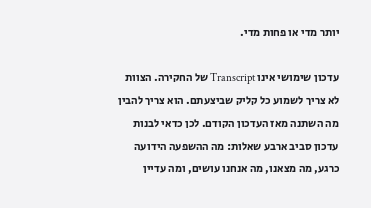יותר מדי או פחות מדי.

עדכון שימושי אינו Transcript של החקירה. הצוות לא צריך לשמוע כל קליק שביצעתם. הוא צריך להבין מה השתנה מאז העדכון הקודם. לכן כדאי לבנות עדכון סביב ארבע שאלות: מה ההשפעה הידועה כרגע, מה מצאנו, מה אנחנו עושים, ומה עדיין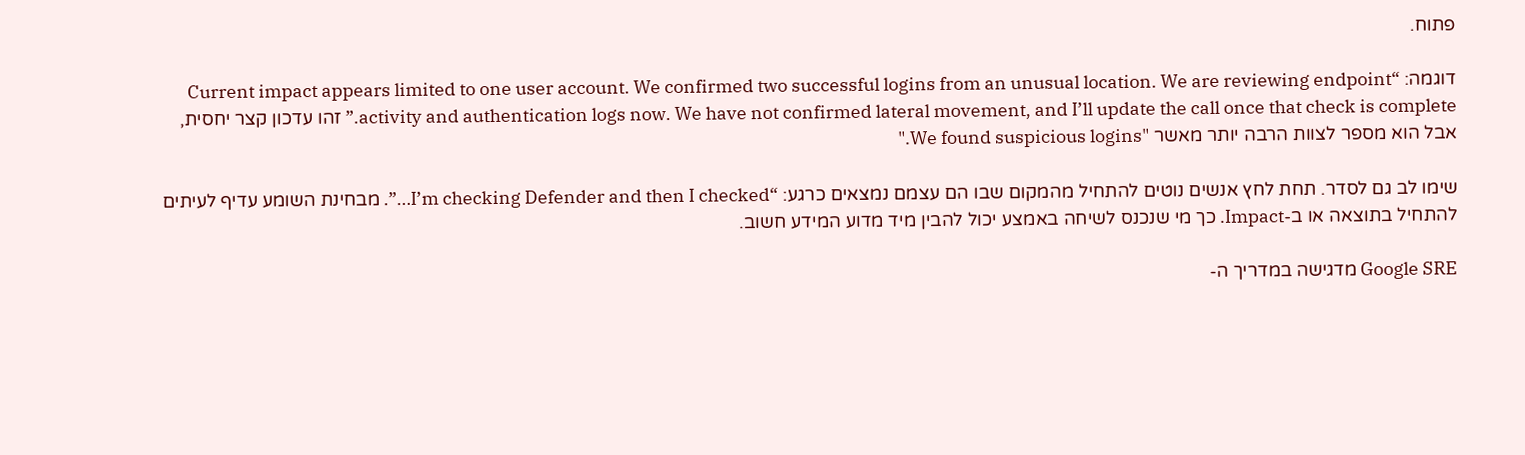פתוח.

דוגמה: “Current impact appears limited to one user account. We confirmed two successful logins from an unusual location. We are reviewing endpoint activity and authentication logs now. We have not confirmed lateral movement, and I’ll update the call once that check is complete.” זהו עדכון קצר יחסית, אבל הוא מספר לצוות הרבה יותר מאשר "We found suspicious logins."

שימו לב גם לסדר. תחת לחץ אנשים נוטים להתחיל מהמקום שבו הם עצמם נמצאים כרגע: “I’m checking Defender and then I checked…”. מבחינת השומע עדיף לעיתים להתחיל בתוצאה או ב-Impact. כך מי שנכנס לשיחה באמצע יכול להבין מיד מדוע המידע חשוב.

Google SRE מדגישה במדריך ה-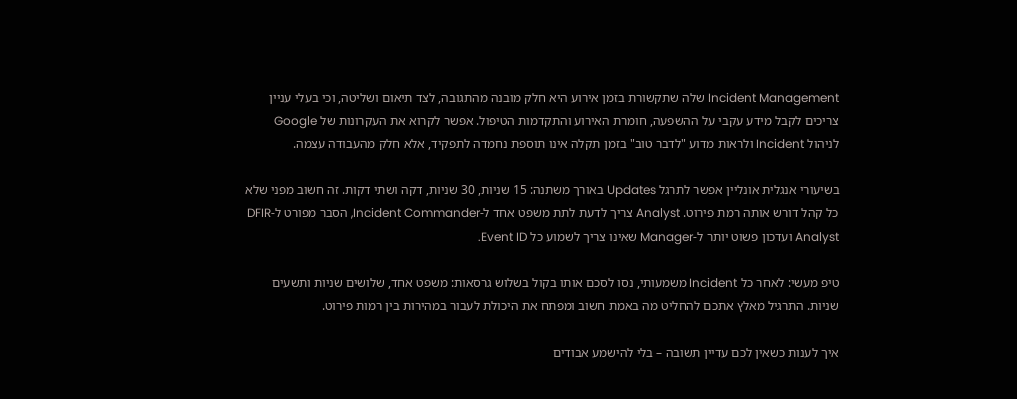Incident Management שלה שתקשורת בזמן אירוע היא חלק מובנה מהתגובה, לצד תיאום ושליטה, וכי בעלי עניין צריכים לקבל מידע עקבי על ההשפעה, חומרת האירוע והתקדמות הטיפול. אפשר לקרוא את העקרונות של Google לניהול Incident ולראות מדוע "לדבר טוב" בזמן תקלה אינו תוספת נחמדה לתפקיד, אלא חלק מהעבודה עצמה.

בשיעורי אנגלית אונליין אפשר לתרגל Updates באורך משתנה: 15 שניות, 30 שניות, דקה ושתי דקות. זה חשוב מפני שלא כל קהל דורש אותה רמת פירוט. Analyst צריך לדעת לתת משפט אחד ל-Incident Commander, הסבר מפורט ל-DFIR Analyst ועדכון פשוט יותר ל-Manager שאינו צריך לשמוע כל Event ID.

טיפ מעשי: לאחר כל Incident משמעותי, נסו לסכם אותו בקול בשלוש גרסאות: משפט אחד, שלושים שניות ותשעים שניות. התרגיל מאלץ אתכם להחליט מה באמת חשוב ומפתח את היכולת לעבור במהירות בין רמות פירוט.

איך לענות כשאין לכם עדיין תשובה – בלי להישמע אבודים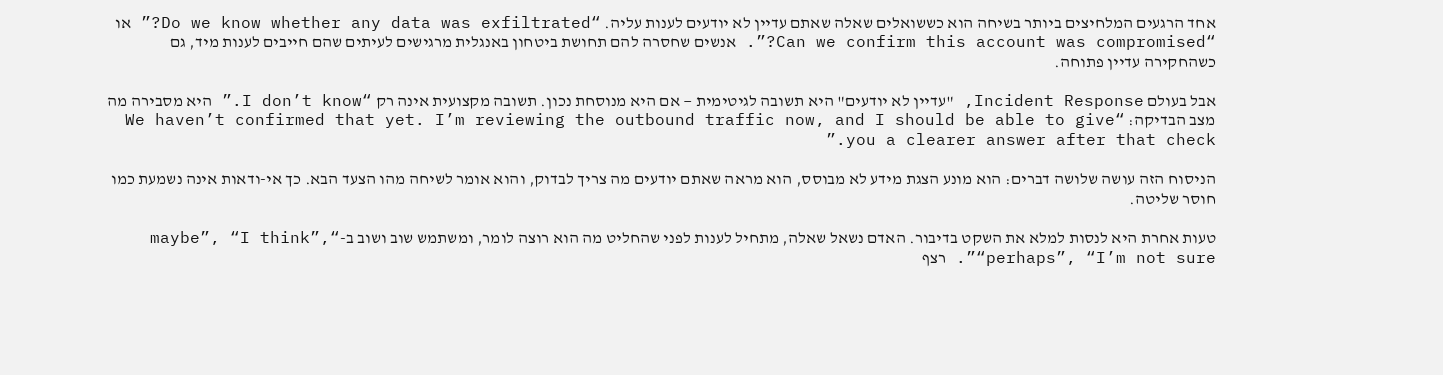אחד הרגעים המלחיצים ביותר בשיחה הוא כששואלים שאלה שאתם עדיין לא יודעים לענות עליה. “Do we know whether any data was exfiltrated?” או “Can we confirm this account was compromised?”. אנשים שחסרה להם תחושת ביטחון באנגלית מרגישים לעיתים שהם חייבים לענות מיד, גם כשהחקירה עדיין פתוחה.

אבל בעולם Incident Response, "עדיין לא יודעים" היא תשובה לגיטימית — אם היא מנוסחת נכון. תשובה מקצועית אינה רק “I don’t know.” היא מסבירה מה מצב הבדיקה: “We haven’t confirmed that yet. I’m reviewing the outbound traffic now, and I should be able to give you a clearer answer after that check.”

הניסוח הזה עושה שלושה דברים: הוא מונע הצגת מידע לא מבוסס, הוא מראה שאתם יודעים מה צריך לבדוק, והוא אומר לשיחה מהו הצעד הבא. כך אי-ודאות אינה נשמעת כמו חוסר שליטה.

טעות אחרת היא לנסות למלא את השקט בדיבור. האדם נשאל שאלה, מתחיל לענות לפני שהחליט מה הוא רוצה לומר, ומשתמש שוב ושוב ב-“maybe”, “I think”, “perhaps”, “I’m not sure”. רצף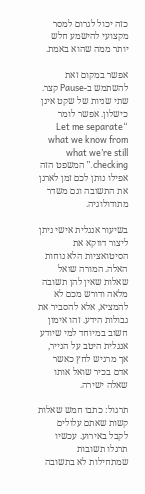כזה יכול לגרום למסר מקצועי להישמע חלש יותר ממה שהוא באמת.

אפשר במקום זאת להשתמש ב-Pause קצר. שתי שניות של שקט אינן כישלון. אפשר לומר “Let me separate what we know from what we’re still checking.” המשפט הזה אפילו נותן לכם זמן לארגן את התשובה וגם משדר מתודולוגיה.

בשיעור אנגלית אישי ניתן ליצור דווקא את הסיטואציות הלא נוחות האלה. המורה שואל שאלות שאין להן תשובה מלאה ודורש מכם לא להמציא, אלא להסביר את גבולות הידע. זהו אימון חשוב במיוחד למי שיודע אנגלית היטב על הנייר, אך מרגיש לחץ כאשר אדם בכיר שואל אותו שאלה ישירה.

תרגול: כתבו חמש שאלות קשות שאתם עלולים לקבל באירוע. עכשיו תרגלו תשובות שמתחילות לא בתשובה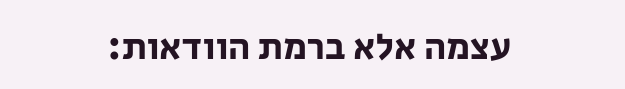עצמה אלא ברמת הוודאות: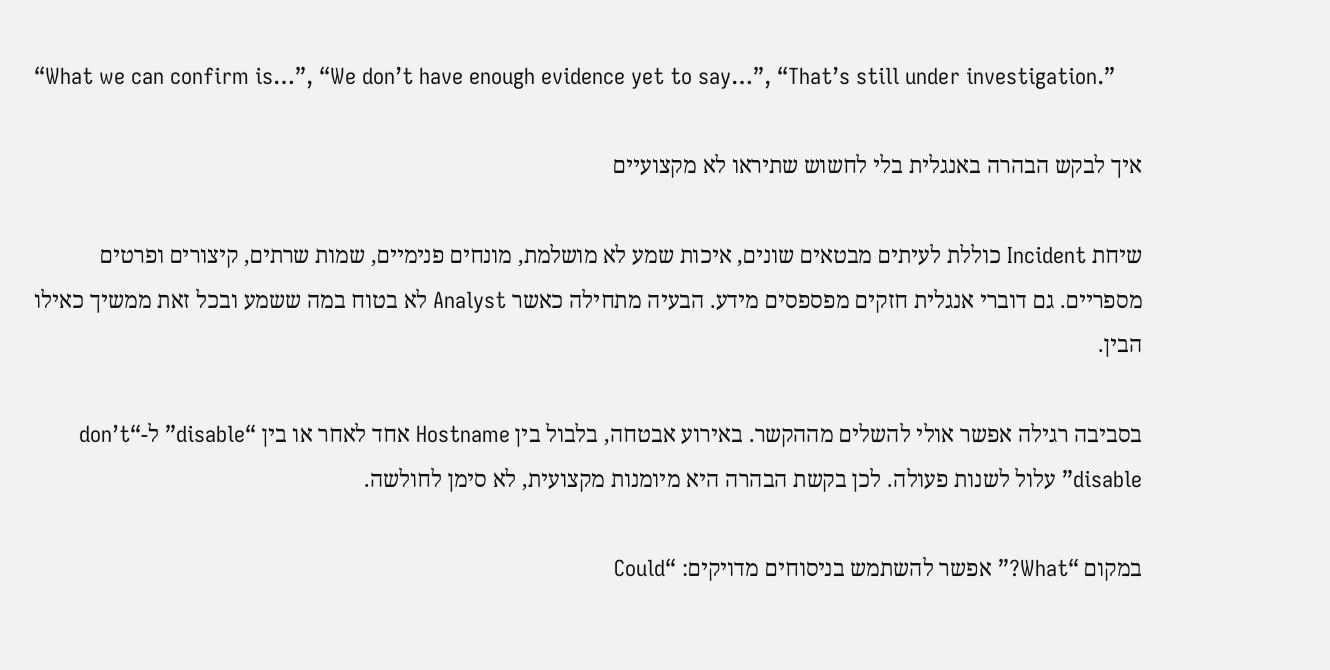“What we can confirm is…”, “We don’t have enough evidence yet to say…”, “That’s still under investigation.”

איך לבקש הבהרה באנגלית בלי לחשוש שתיראו לא מקצועיים

שיחת Incident כוללת לעיתים מבטאים שונים, איכות שמע לא מושלמת, מונחים פנימיים, שמות שרתים, קיצורים ופרטים מספריים. גם דוברי אנגלית חזקים מפספסים מידע. הבעיה מתחילה כאשר Analyst לא בטוח במה ששמע ובכל זאת ממשיך כאילו הבין.

בסביבה רגילה אפשר אולי להשלים מההקשר. באירוע אבטחה, בלבול בין Hostname אחד לאחר או בין “disable” ל-“don’t disable” עלול לשנות פעולה. לכן בקשת הבהרה היא מיומנות מקצועית, לא סימן לחולשה.

במקום “What?” אפשר להשתמש בניסוחים מדויקים: “Could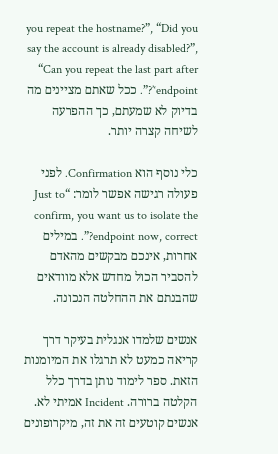you repeat the hostname?”, “Did you say the account is already disabled?”, “Can you repeat the last part after ‘endpoint’?”. ככל שאתם מציינים מה בדיוק לא שמעתם, כך ההפרעה לשיחה קצרה יותר.

כלי נוסף הוא Confirmation. לפני פעולה רגישה אפשר לומר: “Just to confirm, you want us to isolate the endpoint now, correct?”. במילים אחרות, אינכם מבקשים מהאדם להסביר הכול מחדש אלא מוודאים שהבנתם את ההחלטה הנכונה.

אנשים שלמדו אנגלית בעיקר דרך קריאה כמעט לא תרגלו את המיומנות הזאת. ספר לימוד נותן בדרך כלל הקלטה ברורה. Incident אמיתי לא. אנשים קוטעים זה את זה, מיקרופונים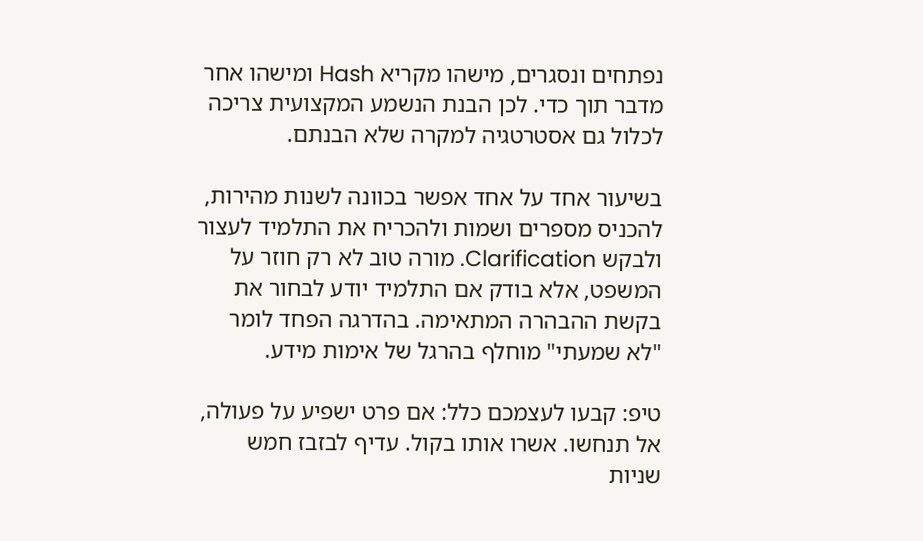נפתחים ונסגרים, מישהו מקריא Hash ומישהו אחר מדבר תוך כדי. לכן הבנת הנשמע המקצועית צריכה לכלול גם אסטרטגיה למקרה שלא הבנתם.

בשיעור אחד על אחד אפשר בכוונה לשנות מהירות, להכניס מספרים ושמות ולהכריח את התלמיד לעצור ולבקש Clarification. מורה טוב לא רק חוזר על המשפט, אלא בודק אם התלמיד יודע לבחור את בקשת ההבהרה המתאימה. בהדרגה הפחד לומר "לא שמעתי" מוחלף בהרגל של אימות מידע.

טיפ: קבעו לעצמכם כלל: אם פרט ישפיע על פעולה, אל תנחשו. אשרו אותו בקול. עדיף לבזבז חמש שניות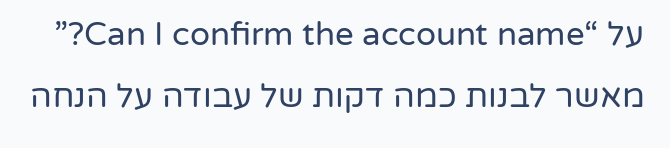על “Can I confirm the account name?” מאשר לבנות כמה דקות של עבודה על הנחה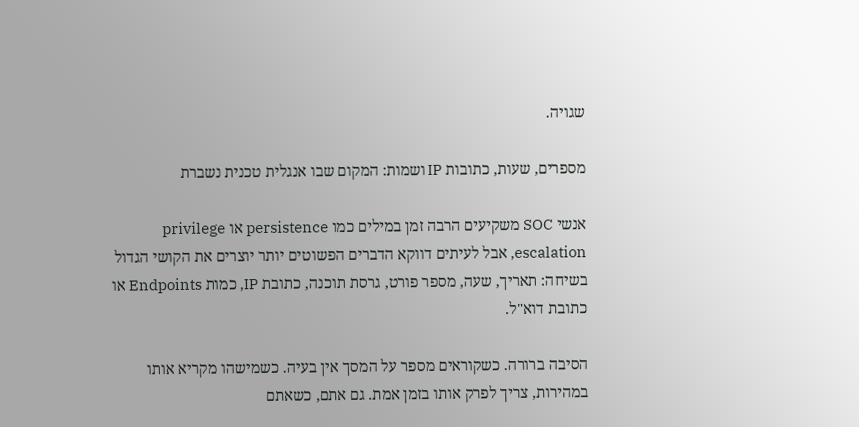שגויה.

מספרים, שעות, כתובות IP ושמות: המקום שבו אנגלית טכנית נשברת

אנשי SOC משקיעים הרבה זמן במילים כמו persistence או privilege escalation, אבל לעיתים דווקא הדברים הפשוטים יותר יוצרים את הקושי הגדול בשיחה: תאריך, שעה, מספר פורט, גרסת תוכנה, כתובת IP, כמות Endpoints או כתובת דוא"ל.

הסיבה ברורה. כשקוראים מספר על המסך אין בעיה. כשמישהו מקריא אותו במהירות, צריך לפרק אותו בזמן אמת. גם אתם, כשאתם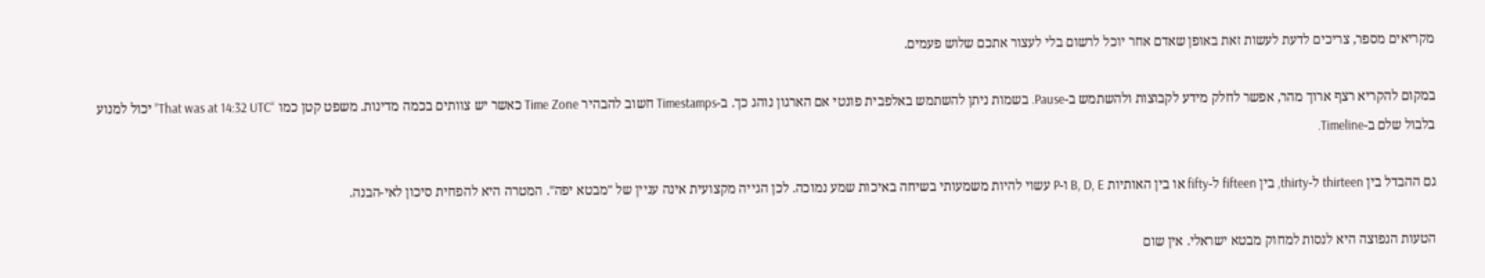מקריאים מספר, צריכים לדעת לעשות זאת באופן שאדם אחר יוכל לרשום בלי לעצור אתכם שלוש פעמים.

במקום להקריא רצף ארוך מהר, אפשר לחלק מידע לקבוצות ולהשתמש ב-Pause. בשמות ניתן להשתמש באלפבית פונטי אם הארגון נוהג כך. ב-Timestamps חשוב להבהיר Time Zone כאשר יש צוותים בכמה מדינות. משפט קטן כמו “That was at 14:32 UTC” יכול למנוע בלבול שלם ב-Timeline.

גם ההבדל בין thirteen ל-thirty, בין fifteen ל-fifty או בין האותיות B, D, E ו-P עשוי להיות משמעותי בשיחה באיכות שמע נמוכה. לכן הגייה מקצועית אינה עניין של "מבטא יפה". המטרה היא להפחית סיכון לאי-הבנה.

הטעות הנפוצה היא לנסות למחוק מבטא ישראלי. אין שום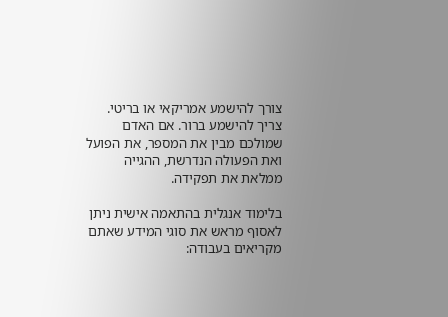צורך להישמע אמריקאי או בריטי. צריך להישמע ברור. אם האדם שמולכם מבין את המספר, את הפועל ואת הפעולה הנדרשת, ההגייה ממלאת את תפקידה.

בלימוד אנגלית בהתאמה אישית ניתן לאסוף מראש את סוגי המידע שאתם מקריאים בעבודה: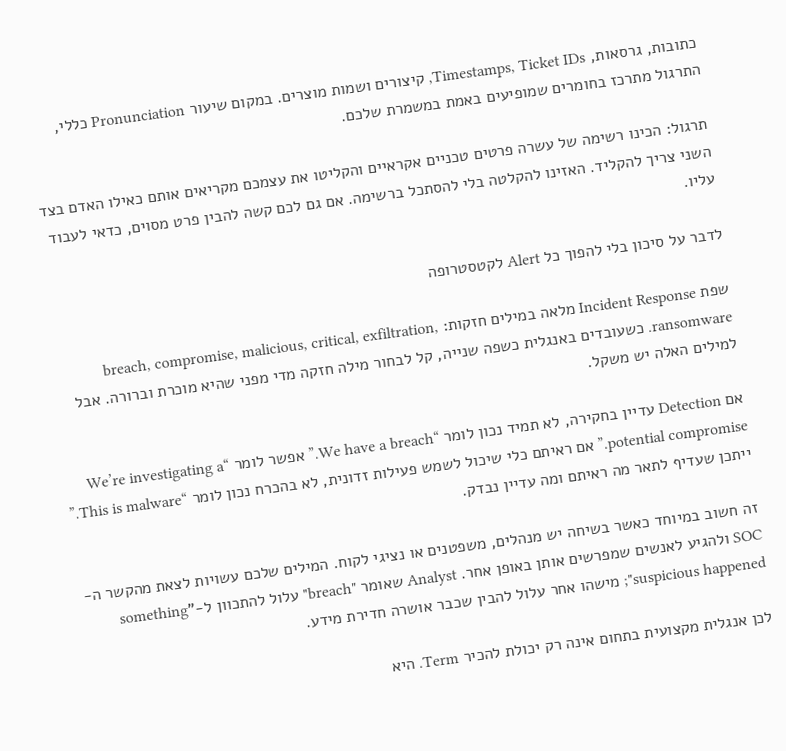כתובות, גרסאות, Timestamps, Ticket IDs, קיצורים ושמות מוצרים. במקום שיעור Pronunciation כללי, התרגול מתרכז בחומרים שמופיעים באמת במשמרת שלכם.

תרגול: הכינו רשימה של עשרה פרטים טכניים אקראיים והקליטו את עצמכם מקריאים אותם כאילו האדם בצד השני צריך להקליד. האזינו להקלטה בלי להסתכל ברשימה. אם גם לכם קשה להבין פרט מסוים, כדאי לעבוד עליו.

לדבר על סיכון בלי להפוך כל Alert לקטסטרופה

שפת Incident Response מלאה במילים חזקות: breach, compromise, malicious, critical, exfiltration, ransomware. כשעובדים באנגלית כשפה שנייה, קל לבחור מילה חזקה מדי מפני שהיא מוכרת וברורה. אבל למילים האלה יש משקל.

אם Detection עדיין בחקירה, לא תמיד נכון לומר “We have a breach.” אפשר לומר “We’re investigating a potential compromise.” אם ראיתם כלי שיכול לשמש פעילות זדונית, לא בהכרח נכון לומר “This is malware.” ייתכן שעדיף לתאר מה ראיתם ומה עדיין נבדק.

זה חשוב במיוחד כאשר בשיחה יש מנהלים, משפטנים או נציגי לקוח. המילים שלכם עשויות לצאת מהקשר ה-SOC ולהגיע לאנשים שמפרשים אותן באופן אחר. Analyst שאומר "breach" עלול להתכוון ל-"something suspicious happened"; מישהו אחר עלול להבין שכבר אושרה חדירת מידע.

לכן אנגלית מקצועית בתחום אינה רק יכולת להכיר Term. היא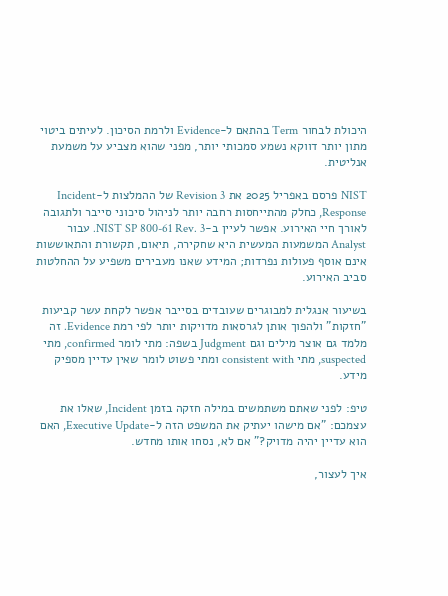היכולת לבחור Term בהתאם ל-Evidence ולרמת הסיכון. לעיתים ביטוי מתון יותר דווקא נשמע סמכותי יותר, מפני שהוא מצביע על משמעת אנליטית.

NIST פרסם באפריל 2025 את Revision 3 של ההמלצות ל-Incident Response, כחלק מהתייחסות רחבה יותר לניהול סיכוני סייבר ולתגובה לאורך חיי האירוע. אפשר לעיין ב-NIST SP 800-61 Rev. 3. עבור Analyst המשמעות המעשית היא שחקירה, תיאום, תקשורת והתאוששות אינם אוסף פעולות נפרדות; המידע שאנו מעבירים משפיע על ההחלטות סביב האירוע.

בשיעור אנגלית למבוגרים שעובדים בסייבר אפשר לקחת עשר קביעות "חזקות" ולהפוך אותן לגרסאות מדויקות יותר לפי רמת Evidence. זה מלמד גם אוצר מילים וגם Judgment בשפה: מתי לומר confirmed, מתי suspected, מתי consistent with ומתי פשוט לומר שאין עדיין מספיק מידע.

טיפ: לפני שאתם משתמשים במילה חזקה בזמן Incident, שאלו את עצמכם: "אם מישהו יעתיק את המשפט הזה ל-Executive Update, האם הוא עדיין יהיה מדויק?" אם לא, נסחו אותו מחדש.

איך לעצור,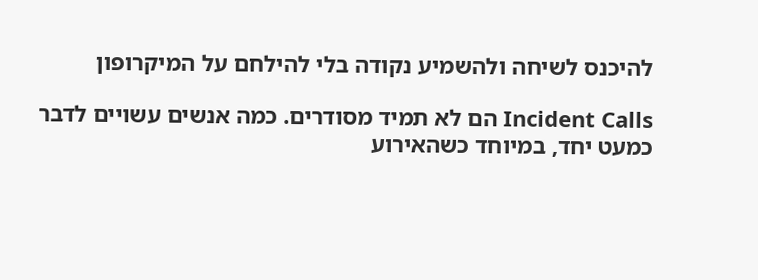להיכנס לשיחה ולהשמיע נקודה בלי להילחם על המיקרופון

Incident Calls הם לא תמיד מסודרים. כמה אנשים עשויים לדבר כמעט יחד, במיוחד כשהאירוע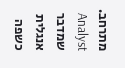מתרחב. Analyst שמדבר אנגלית כשפה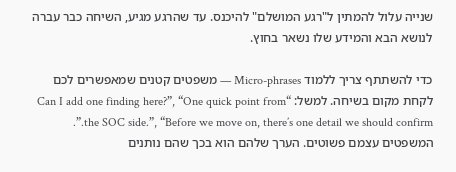שנייה עלול להמתין ל"רגע המושלם" להיכנס. עד שהרגע מגיע, השיחה כבר עברה לנושא הבא והמידע שלו נשאר בחוץ.

כדי להשתתף צריך ללמוד Micro-phrases — משפטים קטנים שמאפשרים לכם לקחת מקום בשיחה. למשל: “Can I add one finding here?”, “One quick point from the SOC side.”, “Before we move on, there’s one detail we should confirm.”. המשפטים עצמם פשוטים. הערך שלהם הוא בכך שהם נותנים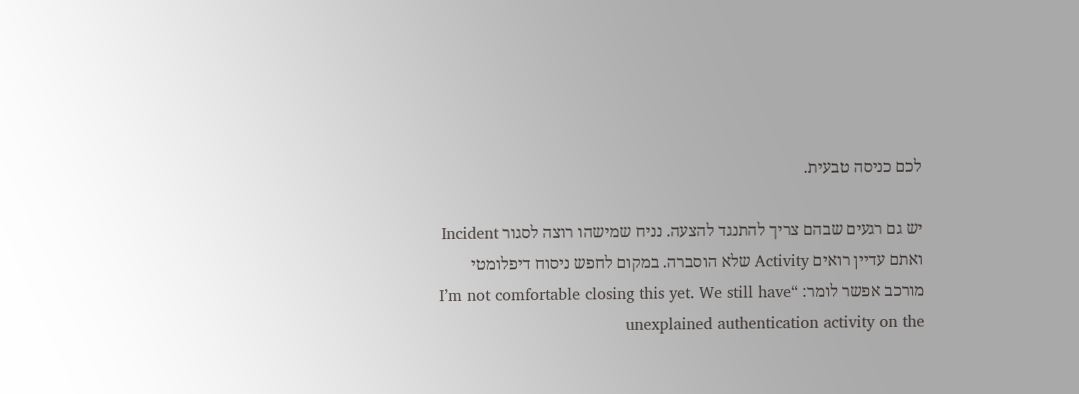לכם כניסה טבעית.

יש גם רגעים שבהם צריך להתנגד להצעה. נניח שמישהו רוצה לסגור Incident ואתם עדיין רואים Activity שלא הוסברה. במקום לחפש ניסוח דיפלומטי מורכב אפשר לומר: “I’m not comfortable closing this yet. We still have unexplained authentication activity on the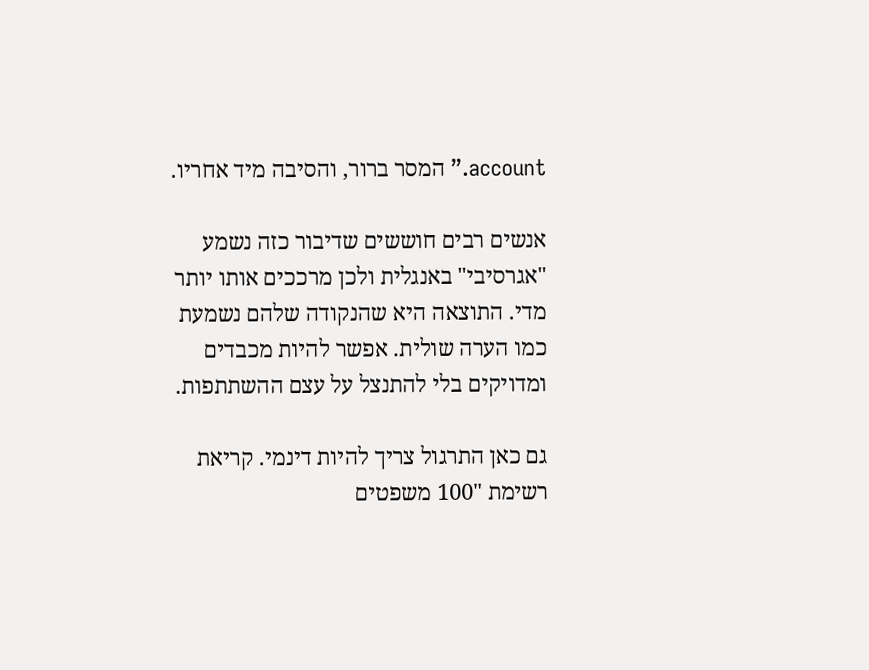account.” המסר ברור, והסיבה מיד אחריו.

אנשים רבים חוששים שדיבור כזה נשמע "אגרסיבי" באנגלית ולכן מרככים אותו יותר מדי. התוצאה היא שהנקודה שלהם נשמעת כמו הערה שולית. אפשר להיות מכבדים ומדויקים בלי להתנצל על עצם ההשתתפות.

גם כאן התרגול צריך להיות דינמי. קריאת רשימת "100 משפטים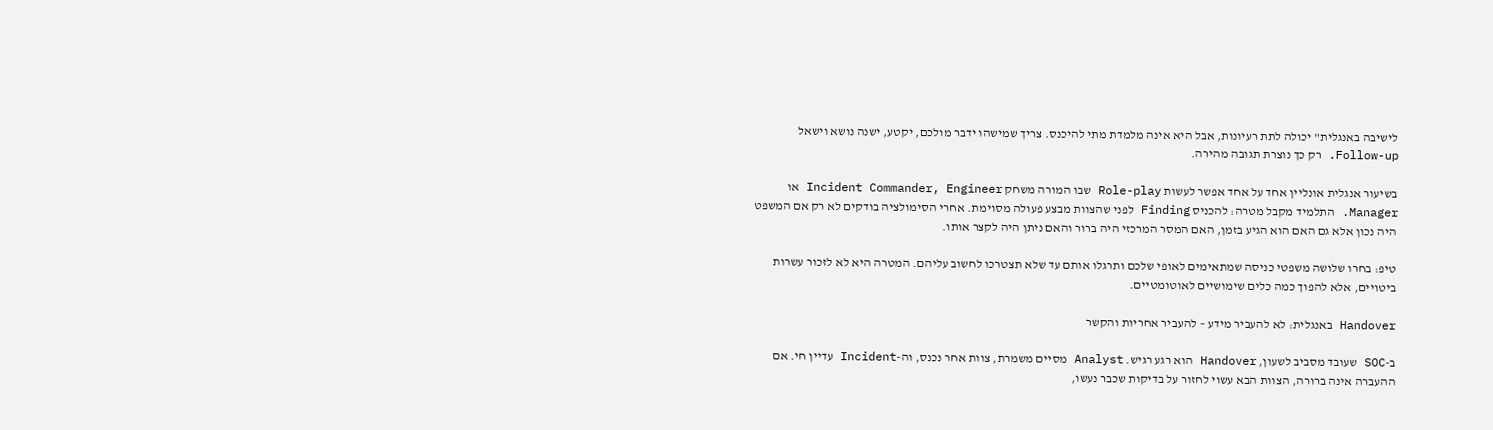לישיבה באנגלית" יכולה לתת רעיונות, אבל היא אינה מלמדת מתי להיכנס. צריך שמישהו ידבר מולכם, יקטע, ישנה נושא וישאל Follow-up. רק כך נוצרת תגובה מהירה.

בשיעור אנגלית אונליין אחד על אחד אפשר לעשות Role-play שבו המורה משחק Incident Commander, Engineer או Manager. התלמיד מקבל מטרה: להכניס Finding לפני שהצוות מבצע פעולה מסוימת. אחרי הסימולציה בודקים לא רק אם המשפט היה נכון אלא גם האם הוא הגיע בזמן, האם המסר המרכזי היה ברור והאם ניתן היה לקצר אותו.

טיפ: בחרו שלושה משפטי כניסה שמתאימים לאופי שלכם ותרגלו אותם עד שלא תצטרכו לחשוב עליהם. המטרה היא לא לזכור עשרות ביטויים, אלא להפוך כמה כלים שימושיים לאוטומטיים.

Handover באנגלית: לא להעביר מידע – להעביר אחריות והקשר

ב-SOC שעובד מסביב לשעון, Handover הוא רגע רגיש. Analyst מסיים משמרת, צוות אחר נכנס, וה-Incident עדיין חי. אם ההעברה אינה ברורה, הצוות הבא עשוי לחזור על בדיקות שכבר נעשו,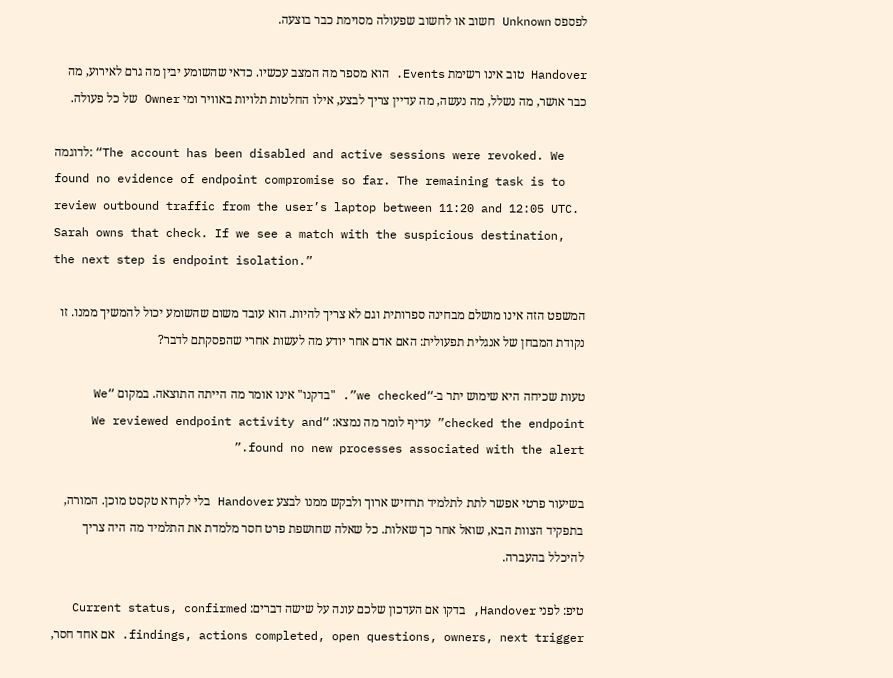לפספס Unknown חשוב או לחשוב שפעולה מסוימת כבר בוצעה.

Handover טוב אינו רשימת Events. הוא מספר מה המצב עכשיו. כדאי שהשומע יבין מה גרם לאירוע, מה כבר אושר, מה נשלל, מה נעשה, מה עדיין צריך לבצע, אילו החלטות תלויות באוויר ומי Owner של כל פעולה.

לדוגמה: “The account has been disabled and active sessions were revoked. We found no evidence of endpoint compromise so far. The remaining task is to review outbound traffic from the user’s laptop between 11:20 and 12:05 UTC. Sarah owns that check. If we see a match with the suspicious destination, the next step is endpoint isolation.”

המשפט הזה אינו מושלם מבחינה ספרותית וגם לא צריך להיות. הוא עובד משום שהשומע יכול להמשיך ממנו. זו נקודת המבחן של אנגלית תפעולית: האם אדם אחר יודע מה לעשות אחרי שהפסקתם לדבר?

טעות שכיחה היא שימוש יתר ב-“we checked”. "בדקנו" אינו אומר מה הייתה התוצאה. במקום “We checked the endpoint” עדיף לומר מה נמצא: “We reviewed endpoint activity and found no new processes associated with the alert.”

בשיעור פרטי אפשר לתת לתלמיד תרחיש ארוך ולבקש ממנו לבצע Handover בלי לקרוא טקסט מוכן. המורה, בתפקיד הצוות הבא, שואל אחר כך שאלות. כל שאלה שחושפת פרט חסר מלמדת את התלמיד מה היה צריך להיכלל בהעברה.

טיפ: לפני Handover, בדקו אם העדכון שלכם עונה על שישה דברים: Current status, confirmed findings, actions completed, open questions, owners, next trigger. אם אחד חסר,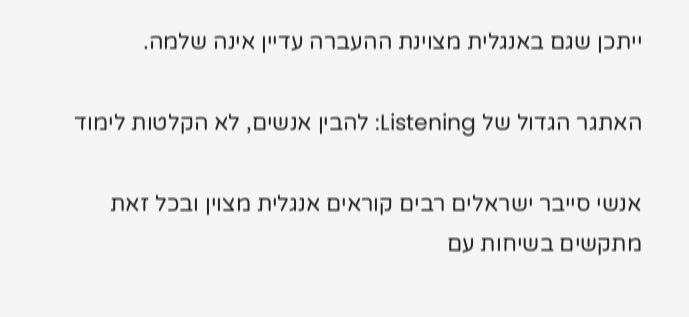ייתכן שגם באנגלית מצוינת ההעברה עדיין אינה שלמה.

האתגר הגדול של Listening: להבין אנשים, לא הקלטות לימוד

אנשי סייבר ישראלים רבים קוראים אנגלית מצוין ובכל זאת מתקשים בשיחות עם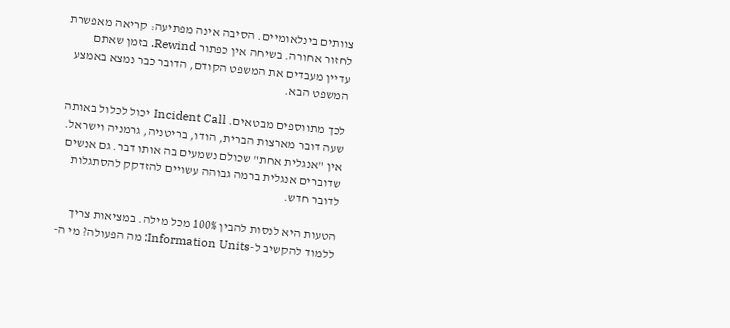צוותים בינלאומיים. הסיבה אינה מפתיעה: קריאה מאפשרת לחזור אחורה. בשיחה אין כפתור Rewind. בזמן שאתם עדיין מעבדים את המשפט הקודם, הדובר כבר נמצא באמצע המשפט הבא.

לכך מתווספים מבטאים. Incident Call יכול לכלול באותה שעה דובר מארצות הברית, הודו, בריטניה, גרמניה וישראל. אין "אנגלית אחת" שכולם נשמעים בה אותו דבר. גם אנשים שדוברים אנגלית ברמה גבוהה עשויים להזדקק להסתגלות לדובר חדש.

הטעות היא לנסות להבין 100% מכל מילה. במציאות צריך ללמוד להקשיב ל-Information Units: מה הפעולה? מי ה-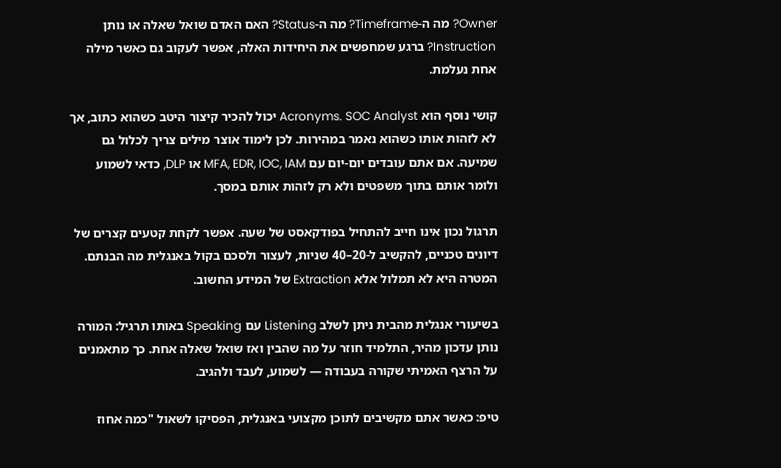Owner? מה ה-Timeframe? מה ה-Status? האם האדם שואל שאלה או נותן Instruction? ברגע שמחפשים את היחידות האלה, אפשר לעקוב גם כאשר מילה אחת נעלמת.

קושי נוסף הוא Acronyms. SOC Analyst יכול להכיר קיצור היטב כשהוא כתוב, אך לא לזהות אותו כשהוא נאמר במהירות. לכן לימוד אוצר מילים צריך לכלול גם שמיעה. אם אתם עובדים יום-יום עם MFA, EDR, IOC, IAM או DLP, כדאי לשמוע ולומר אותם בתוך משפטים ולא רק לזהות אותם במסך.

תרגול נכון אינו חייב להתחיל בפודקאסט של שעה. אפשר לקחת קטעים קצרים של דיונים טכניים, להקשיב ל-20–40 שניות, לעצור ולסכם בקול באנגלית מה הבנתם. המטרה היא לא תמלול אלא Extraction של המידע החשוב.

בשיעורי אנגלית מהבית ניתן לשלב Listening עם Speaking באותו תרגיל: המורה נותן עדכון מהיר, התלמיד חוזר על מה שהבין ואז שואל שאלה אחת. כך מתאמנים על הרצף האמיתי שקורה בעבודה — לשמוע, לעבד ולהגיב.

טיפ: כאשר אתם מקשיבים לתוכן מקצועי באנגלית, הפסיקו לשאול "כמה אחוז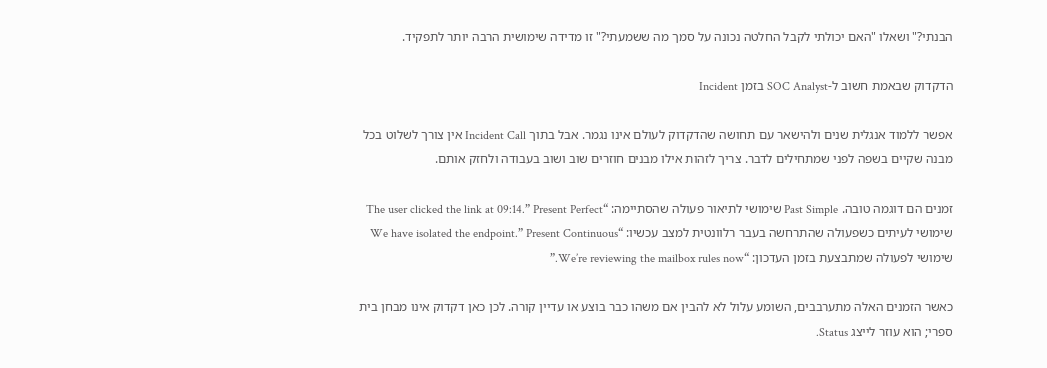הבנתי?" ושאלו "האם יכולתי לקבל החלטה נכונה על סמך מה ששמעתי?" זו מדידה שימושית הרבה יותר לתפקיד.

הדקדוק שבאמת חשוב ל-SOC Analyst בזמן Incident

אפשר ללמוד אנגלית שנים ולהישאר עם תחושה שהדקדוק לעולם אינו נגמר. אבל בתוך Incident Call אין צורך לשלוט בכל מבנה שקיים בשפה לפני שמתחילים לדבר. צריך לזהות אילו מבנים חוזרים שוב ושוב בעבודה ולחזק אותם.

זמנים הם דוגמה טובה. Past Simple שימושי לתיאור פעולה שהסתיימה: “The user clicked the link at 09:14.” Present Perfect שימושי לעיתים כשפעולה שהתרחשה בעבר רלוונטית למצב עכשיו: “We have isolated the endpoint.” Present Continuous שימושי לפעולה שמתבצעת בזמן העדכון: “We’re reviewing the mailbox rules now.”

כאשר הזמנים האלה מתערבבים, השומע עלול לא להבין אם משהו כבר בוצע או עדיין קורה. לכן כאן דקדוק אינו מבחן בית ספרי; הוא עוזר לייצג Status.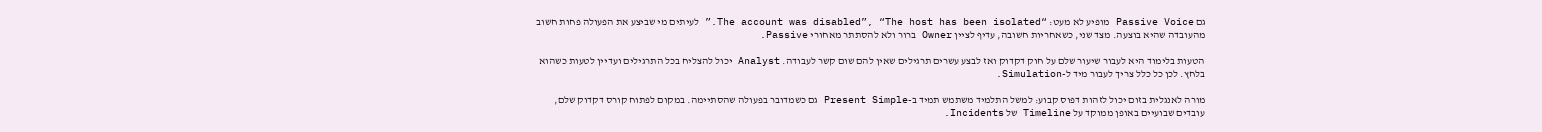גם Passive Voice מופיע לא מעט: “The account was disabled”, “The host has been isolated.” לעיתים מי שביצע את הפעולה פחות חשוב מהעובדה שהיא בוצעה. מצד שני, כשאחריות חשובה, עדיף לציין Owner ברור ולא להסתתר מאחורי Passive.

הטעות בלימוד היא לעבור שיעור שלם על חוק דקדוק ואז לבצע עשרים תרגילים שאין להם שום קשר לעבודה. Analyst יכול להצליח בכל התרגילים ועדיין לטעות כשהוא בלחץ. לכן כל כלל צריך לעבור מיד ל-Simulation.

מורה לאנגלית בזום יכול לזהות דפוס קבוע: למשל התלמיד משתמש תמיד ב-Present Simple גם כשמדובר בפעולה שהסתיימה. במקום לפתוח קורס דקדוק שלם, עובדים שבועיים באופן ממוקד על Timeline של Incidents.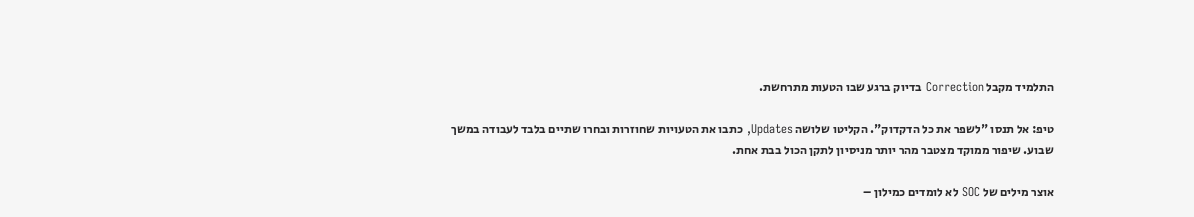התלמיד מקבל Correction בדיוק ברגע שבו הטעות מתרחשת.

טיפ: אל תנסו "לשפר את כל הדקדוק". הקליטו שלושה Updates, כתבו את הטעויות שחוזרות ובחרו שתיים בלבד לעבודה במשך שבוע. שיפור ממוקד מצטבר מהר יותר מניסיון לתקן הכול בבת אחת.

אוצר מילים של SOC לא לומדים כמילון –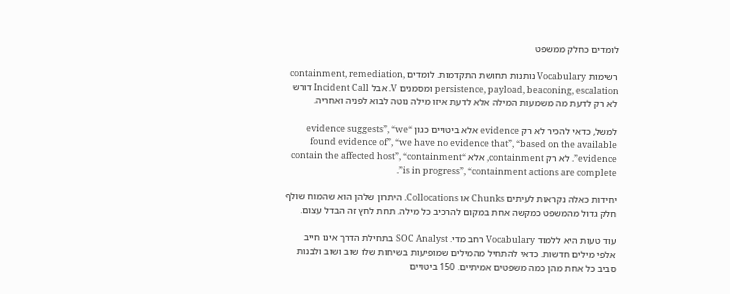לומדים כחלק ממשפט

רשימות Vocabulary נותנות תחושת התקדמות. לומדים containment, remediation, persistence, payload, beaconing, escalation ומסמנים V. אבל Incident Call דורש לא רק לדעת מה משמעות המילה אלא לדעת איזו מילה נוטה לבוא לפניה ואחריה.

למשל, כדאי להכיר לא רק evidence אלא ביטויים כגון “evidence suggests”, “we found evidence of”, “we have no evidence that”, “based on the available evidence”. לא רק containment, אלא “contain the affected host”, “containment is in progress”, “containment actions are complete”.

יחידות כאלה נקראות לעיתים Chunks או Collocations. היתרון שלהן הוא שהמוח שולף חלק גדול מהמשפט כמקשה אחת במקום להרכיב כל מילה. תחת לחץ זה הבדל עצום.

עוד טעות היא ללמוד Vocabulary רחב מדי. SOC Analyst בתחילת הדרך אינו חייב אלפי מילים חדשות. כדאי להתחיל מהמילים שמופיעות בשיחות שלו שוב ושוב ולבנות סביב כל אחת מהן כמה משפטים אמיתיים. 150 ביטויים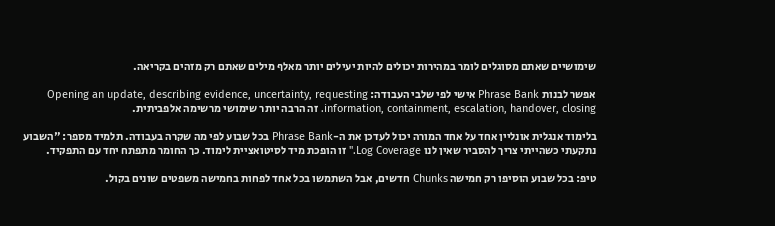שימושיים שאתם מסוגלים לומר במהירות יכולים להיות יעילים יותר מאלף מילים שאתם רק מזהים בקריאה.

אפשר לבנות Phrase Bank אישי לפי שלבי העבודה: Opening an update, describing evidence, uncertainty, requesting information, containment, escalation, handover, closing. זה הרבה יותר שימושי מרשימה אלפביתית.

בלימוד אנגלית אונליין אחד על אחד המורה יכול לעדכן את ה-Phrase Bank בכל שבוע לפי מה שקרה בעבודה. תלמיד מספר: "השבוע נתקעתי כשהייתי צריך להסביר שאין לנו Log Coverage." זו הופכת מיד לסיטואציית לימוד. כך החומר מתפתח יחד עם התפקיד.

טיפ: בכל שבוע הוסיפו רק חמישה Chunks חדשים, אבל השתמשו בכל אחד לפחות בחמישה משפטים שונים בקול.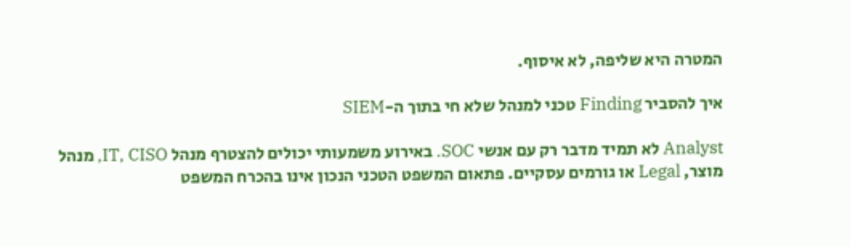המטרה היא שליפה, לא איסוף.

איך להסביר Finding טכני למנהל שלא חי בתוך ה-SIEM

Analyst לא תמיד מדבר רק עם אנשי SOC. באירוע משמעותי יכולים להצטרף מנהל IT, CISO, מנהל מוצר, Legal או גורמים עסקיים. פתאום המשפט הטכני הנכון אינו בהכרח המשפט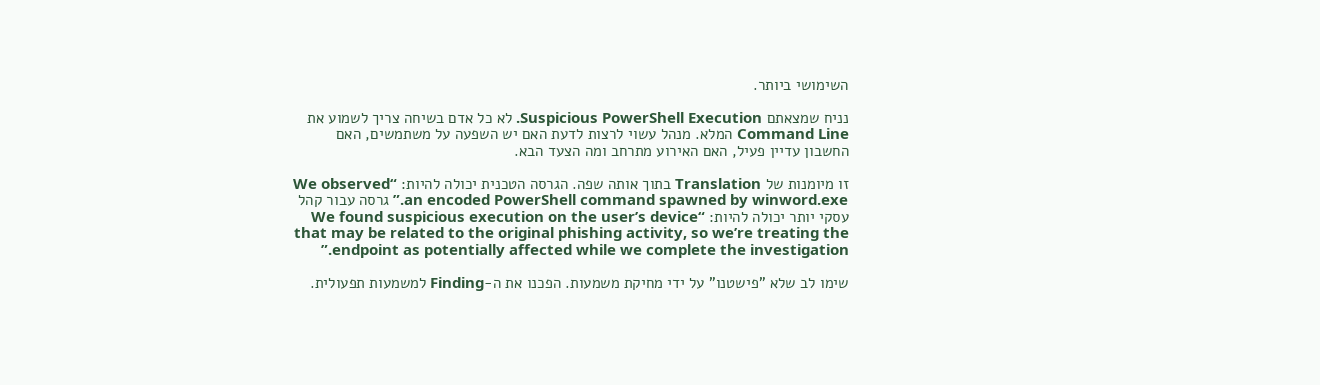השימושי ביותר.

נניח שמצאתם Suspicious PowerShell Execution. לא כל אדם בשיחה צריך לשמוע את Command Line המלא. מנהל עשוי לרצות לדעת האם יש השפעה על משתמשים, האם החשבון עדיין פעיל, האם האירוע מתרחב ומה הצעד הבא.

זו מיומנות של Translation בתוך אותה שפה. הגרסה הטכנית יכולה להיות: “We observed an encoded PowerShell command spawned by winword.exe.” גרסה עבור קהל עסקי יותר יכולה להיות: “We found suspicious execution on the user’s device that may be related to the original phishing activity, so we’re treating the endpoint as potentially affected while we complete the investigation.”

שימו לב שלא "פישטנו" על ידי מחיקת משמעות. הפכנו את ה-Finding למשמעות תפעולית.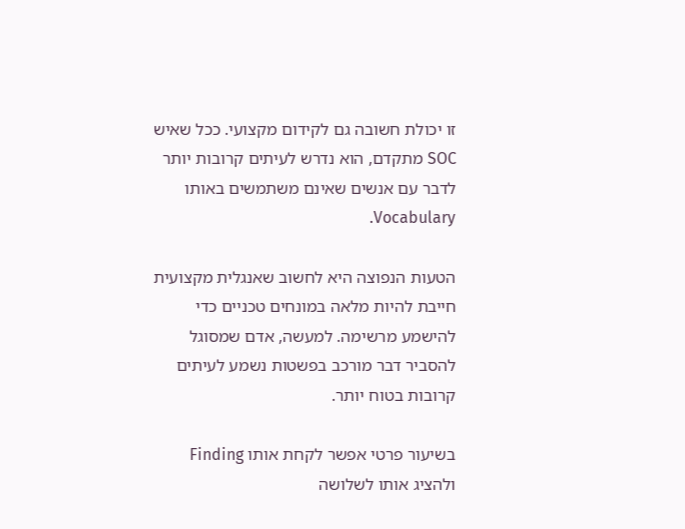זו יכולת חשובה גם לקידום מקצועי. ככל שאיש SOC מתקדם, הוא נדרש לעיתים קרובות יותר לדבר עם אנשים שאינם משתמשים באותו Vocabulary.

הטעות הנפוצה היא לחשוב שאנגלית מקצועית חייבת להיות מלאה במונחים טכניים כדי להישמע מרשימה. למעשה, אדם שמסוגל להסביר דבר מורכב בפשטות נשמע לעיתים קרובות בטוח יותר.

בשיעור פרטי אפשר לקחת אותו Finding ולהציג אותו לשלושה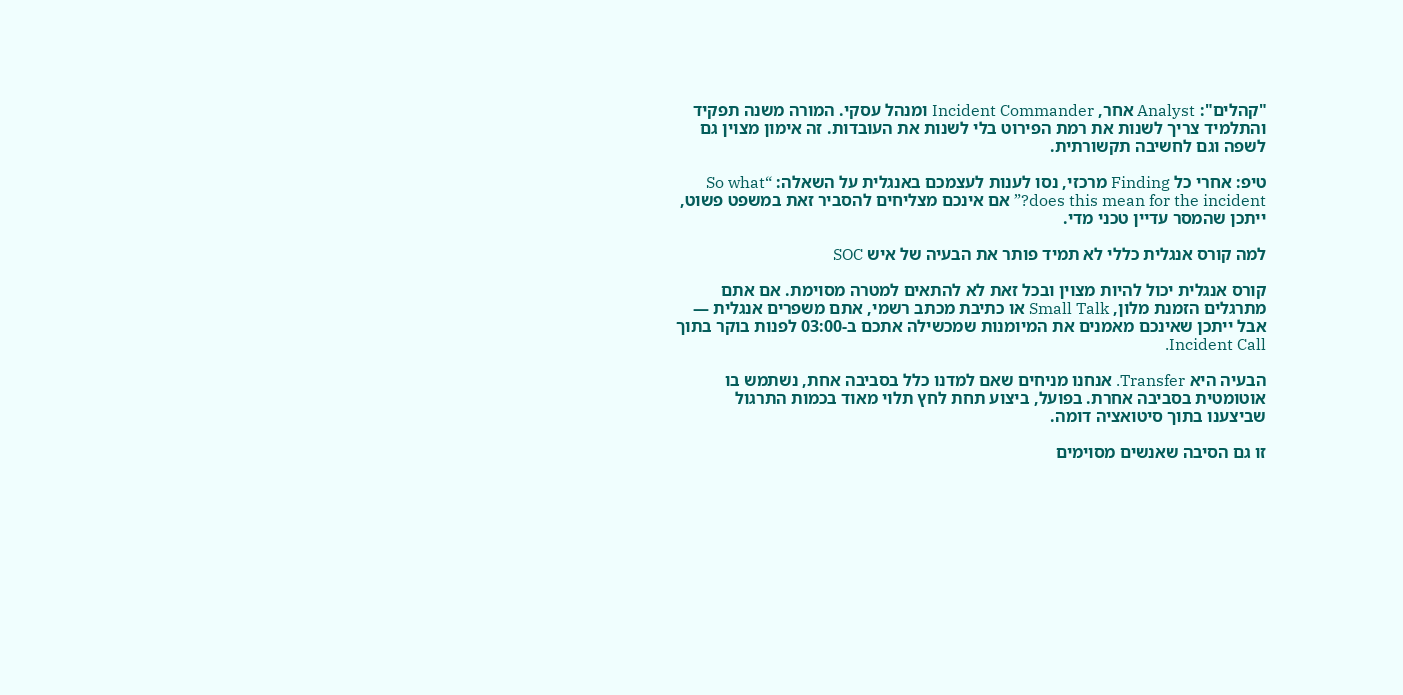"קהלים": Analyst אחר, Incident Commander ומנהל עסקי. המורה משנה תפקיד והתלמיד צריך לשנות את רמת הפירוט בלי לשנות את העובדות. זה אימון מצוין גם לשפה וגם לחשיבה תקשורתית.

טיפ: אחרי כל Finding מרכזי, נסו לענות לעצמכם באנגלית על השאלה: “So what does this mean for the incident?” אם אינכם מצליחים להסביר זאת במשפט פשוט, ייתכן שהמסר עדיין טכני מדי.

למה קורס אנגלית כללי לא תמיד פותר את הבעיה של איש SOC

קורס אנגלית יכול להיות מצוין ובכל זאת לא להתאים למטרה מסוימת. אם אתם מתרגלים הזמנת מלון, Small Talk או כתיבת מכתב רשמי, אתם משפרים אנגלית — אבל ייתכן שאינכם מאמנים את המיומנות שמכשילה אתכם ב-03:00 לפנות בוקר בתוך Incident Call.

הבעיה היא Transfer. אנחנו מניחים שאם למדנו כלל בסביבה אחת, נשתמש בו אוטומטית בסביבה אחרת. בפועל, ביצוע תחת לחץ תלוי מאוד בכמות התרגול שביצענו בתוך סיטואציה דומה.

זו גם הסיבה שאנשים מסוימים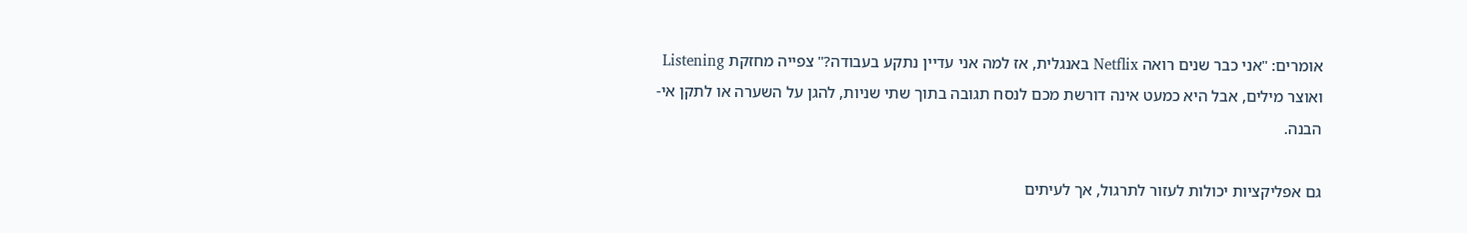אומרים: "אני כבר שנים רואה Netflix באנגלית, אז למה אני עדיין נתקע בעבודה?" צפייה מחזקת Listening ואוצר מילים, אבל היא כמעט אינה דורשת מכם לנסח תגובה בתוך שתי שניות, להגן על השערה או לתקן אי-הבנה.

גם אפליקציות יכולות לעזור לתרגול, אך לעיתים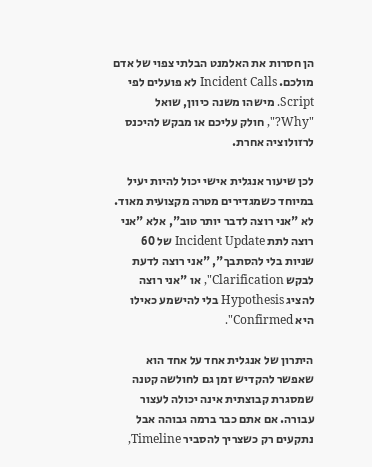הן חסרות את האלמנט הבלתי צפוי של אדם מולכם. Incident Calls לא פועלים לפי Script. מישהו משנה כיוון, שואל "Why?", חולק עליכם או מבקש להיכנס לרזולוציה אחרת.

לכן שיעור אנגלית אישי יכול להיות יעיל במיוחד כשמגדירים מטרה מקצועית מאוד. לא "אני רוצה לדבר יותר טוב", אלא "אני רוצה לתת Incident Update של 60 שניות בלי להסתבך", "אני רוצה לדעת לבקש Clarification", או "אני רוצה להציג Hypothesis בלי להישמע כאילו היא Confirmed".

היתרון של אנגלית אחד על אחד הוא שאפשר להקדיש זמן גם לחולשה קטנה שמסגרת קבוצתית אינה יכולה לעצור עבורה. אם אתם כבר ברמה גבוהה אבל נתקעים רק כשצריך להסביר Timeline,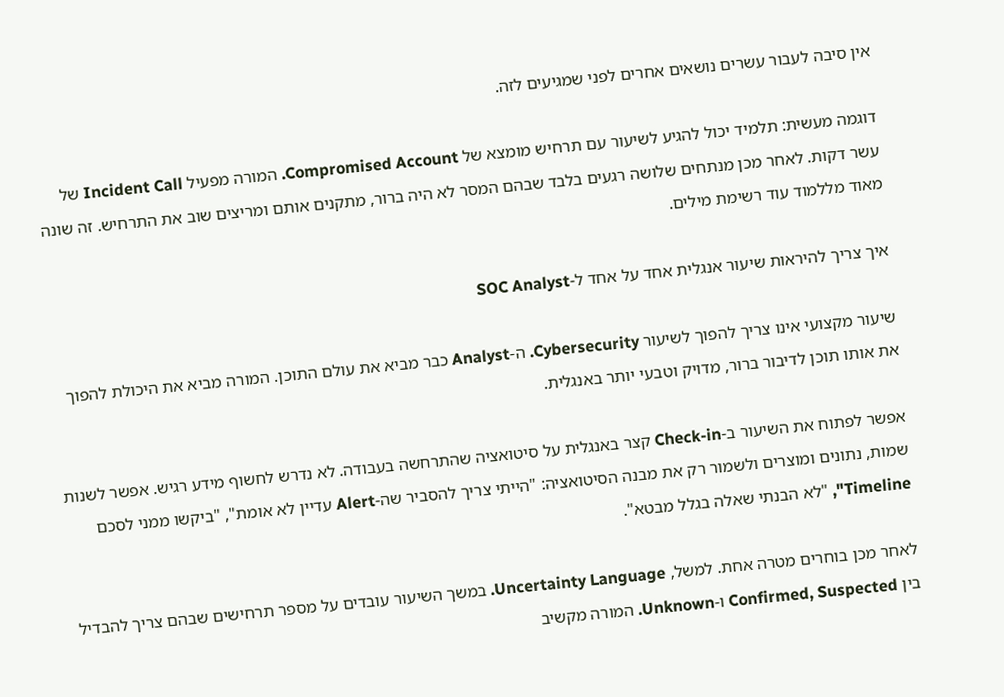אין סיבה לעבור עשרים נושאים אחרים לפני שמגיעים לזה.

דוגמה מעשית: תלמיד יכול להגיע לשיעור עם תרחיש מומצא של Compromised Account. המורה מפעיל Incident Call של עשר דקות. לאחר מכן מנתחים שלושה רגעים בלבד שבהם המסר לא היה ברור, מתקנים אותם ומריצים שוב את התרחיש. זה שונה מאוד מללמוד עוד רשימת מילים.

איך צריך להיראות שיעור אנגלית אחד על אחד ל-SOC Analyst

שיעור מקצועי אינו צריך להפוך לשיעור Cybersecurity. ה-Analyst כבר מביא את עולם התוכן. המורה מביא את היכולת להפוך את אותו תוכן לדיבור ברור, מדויק וטבעי יותר באנגלית.

אפשר לפתוח את השיעור ב-Check-in קצר באנגלית על סיטואציה שהתרחשה בעבודה. לא נדרש לחשוף מידע רגיש. אפשר לשנות שמות, נתונים ומוצרים ולשמור רק את מבנה הסיטואציה: "הייתי צריך להסביר שה-Alert עדיין לא אומת", "ביקשו ממני לסכם Timeline", "לא הבנתי שאלה בגלל מבטא".

לאחר מכן בוחרים מטרה אחת. למשל, Uncertainty Language. במשך השיעור עובדים על מספר תרחישים שבהם צריך להבדיל בין Confirmed, Suspected ו-Unknown. המורה מקשיב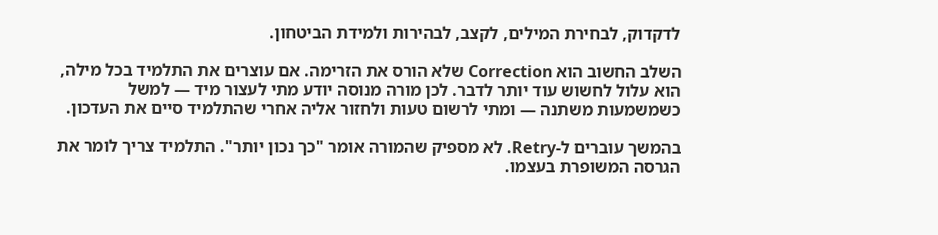לדקדוק, לבחירת המילים, לקצב, לבהירות ולמידת הביטחון.

השלב החשוב הוא Correction שלא הורס את הזרימה. אם עוצרים את התלמיד בכל מילה, הוא עלול לחשוש עוד יותר לדבר. לכן מורה מנוסה יודע מתי לעצור מיד — למשל כשמשמעות משתנה — ומתי לרשום טעות ולחזור אליה אחרי שהתלמיד סיים את העדכון.

בהמשך עוברים ל-Retry. לא מספיק שהמורה אומר "כך נכון יותר". התלמיד צריך לומר את הגרסה המשופרת בעצמו.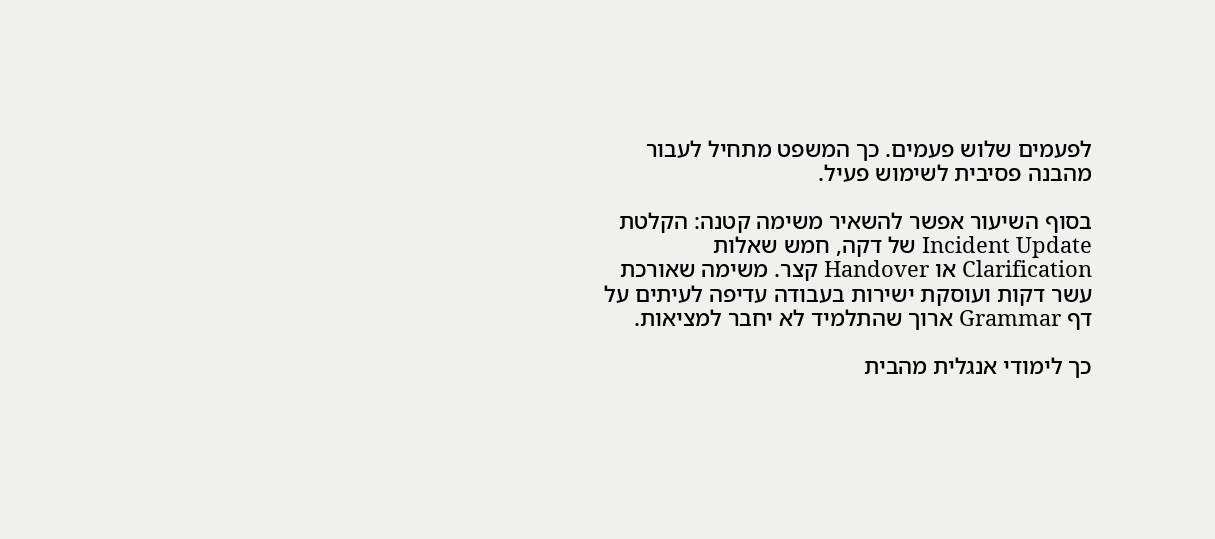לפעמים שלוש פעמים. כך המשפט מתחיל לעבור מהבנה פסיבית לשימוש פעיל.

בסוף השיעור אפשר להשאיר משימה קטנה: הקלטת Incident Update של דקה, חמש שאלות Clarification או Handover קצר. משימה שאורכת עשר דקות ועוסקת ישירות בעבודה עדיפה לעיתים על דף Grammar ארוך שהתלמיד לא יחבר למציאות.

כך לימודי אנגלית מהבית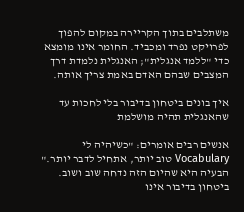משתלבים בתוך הקריירה במקום להפוך לפרויקט נפרד ומכביד. החומר אינו מומצא כדי "ללמד אנגלית"; האנגלית נלמדת דרך המצבים שבהם האדם באמת צריך אותה.

איך בונים ביטחון בדיבור בלי לחכות עד שהאנגלית תהיה מושלמת

אנשים רבים אומרים: "כשיהיה לי Vocabulary טוב יותר, אתחיל לדבר יותר." הבעיה היא שהיום הזה נדחה שוב ושוב. ביטחון בדיבור אינו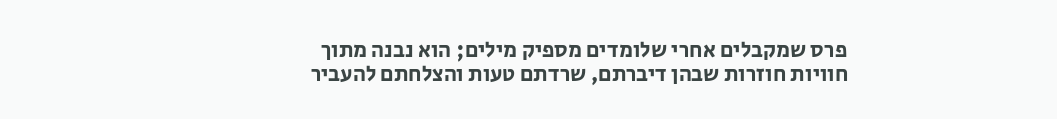פרס שמקבלים אחרי שלומדים מספיק מילים; הוא נבנה מתוך חוויות חוזרות שבהן דיברתם, שרדתם טעות והצלחתם להעביר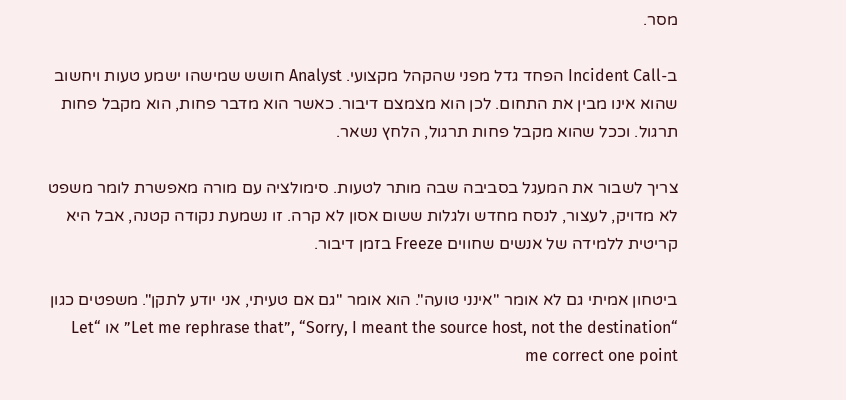מסר.

ב-Incident Call הפחד גדל מפני שהקהל מקצועי. Analyst חושש שמישהו ישמע טעות ויחשוב שהוא אינו מבין את התחום. לכן הוא מצמצם דיבור. כאשר הוא מדבר פחות, הוא מקבל פחות תרגול. וככל שהוא מקבל פחות תרגול, הלחץ נשאר.

צריך לשבור את המעגל בסביבה שבה מותר לטעות. סימולציה עם מורה מאפשרת לומר משפט לא מדויק, לעצור, לנסח מחדש ולגלות ששום אסון לא קרה. זו נשמעת נקודה קטנה, אבל היא קריטית ללמידה של אנשים שחווים Freeze בזמן דיבור.

ביטחון אמיתי גם לא אומר "אינני טועה". הוא אומר "גם אם טעיתי, אני יודע לתקן". משפטים כגון “Let me rephrase that”, “Sorry, I meant the source host, not the destination” או “Let me correct one point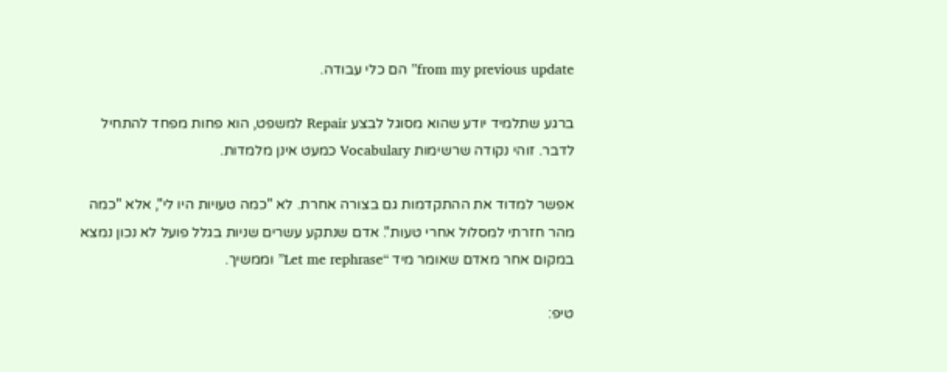from my previous update” הם כלי עבודה.

ברגע שתלמיד יודע שהוא מסוגל לבצע Repair למשפט, הוא פחות מפחד להתחיל לדבר. זוהי נקודה שרשימות Vocabulary כמעט אינן מלמדות.

אפשר למדוד את ההתקדמות גם בצורה אחרת. לא "כמה טעויות היו לי", אלא "כמה מהר חזרתי למסלול אחרי טעות". אדם שנתקע עשרים שניות בגלל פועל לא נכון נמצא במקום אחר מאדם שאומר מיד “Let me rephrase” וממשיך.

טיפ: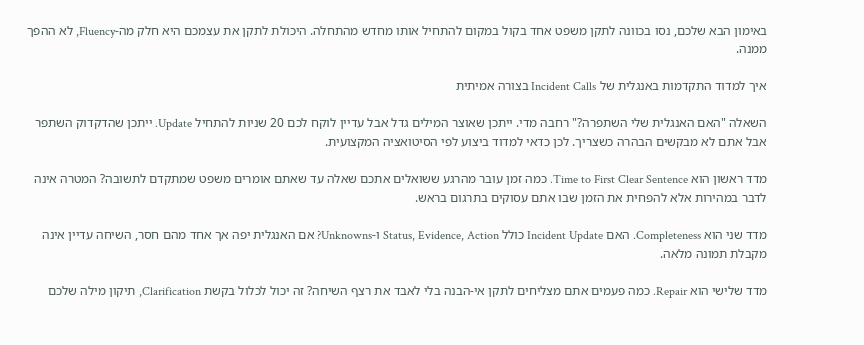באימון הבא שלכם, נסו בכוונה לתקן משפט אחד בקול במקום להתחיל אותו מחדש מהתחלה. היכולת לתקן את עצמכם היא חלק מה-Fluency, לא ההפך ממנה.

איך למדוד התקדמות באנגלית של Incident Calls בצורה אמיתית

השאלה "האם האנגלית שלי השתפרה?" רחבה מדי. ייתכן שאוצר המילים גדל אבל עדיין לוקח לכם 20 שניות להתחיל Update. ייתכן שהדקדוק השתפר אבל אתם לא מבקשים הבהרה כשצריך. לכן כדאי למדוד ביצוע לפי הסיטואציה המקצועית.

מדד ראשון הוא Time to First Clear Sentence. כמה זמן עובר מהרגע ששואלים אתכם שאלה עד שאתם אומרים משפט שמתקדם לתשובה? המטרה אינה לדבר במהירות אלא להפחית את הזמן שבו אתם עסוקים בתרגום בראש.

מדד שני הוא Completeness. האם Incident Update כולל Status, Evidence, Action ו-Unknowns? אם האנגלית יפה אך אחד מהם חסר, השיחה עדיין אינה מקבלת תמונה מלאה.

מדד שלישי הוא Repair. כמה פעמים אתם מצליחים לתקן אי-הבנה בלי לאבד את רצף השיחה? זה יכול לכלול בקשת Clarification, תיקון מילה שלכם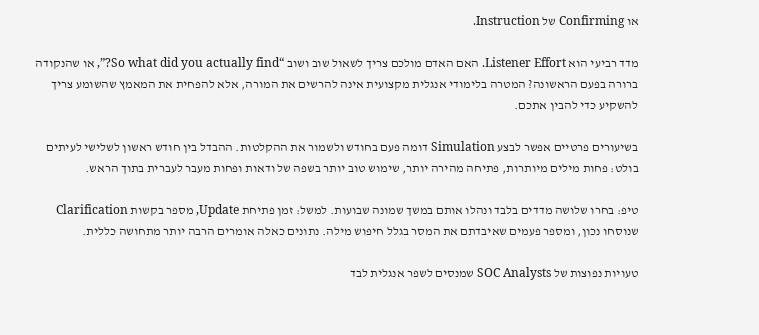או Confirming של Instruction.

מדד רביעי הוא Listener Effort. האם האדם מולכם צריך לשאול שוב ושוב “So what did you actually find?”, או שהנקודה ברורה בפעם הראשונה? המטרה בלימודי אנגלית מקצועית אינה להרשים את המורה, אלא להפחית את המאמץ שהשומע צריך להשקיע כדי להבין אתכם.

בשיעורים פרטיים אפשר לבצע Simulation דומה פעם בחודש ולשמור את ההקלטות. ההבדל בין חודש ראשון לשלישי לעיתים בולט: פחות מילים מיותרות, פתיחה מהירה יותר, שימוש טוב יותר בשפה של ודאות ופחות מעבר לעברית בתוך הראש.

טיפ: בחרו שלושה מדדים בלבד ונהלו אותם במשך שמונה שבועות. למשל: זמן פתיחת Update, מספר בקשות Clarification שנוסחו נכון, ומספר פעמים שאיבדתם את המסר בגלל חיפוש מילה. נתונים כאלה אומרים הרבה יותר מתחושה כללית.

טעויות נפוצות של SOC Analysts שמנסים לשפר אנגלית לבד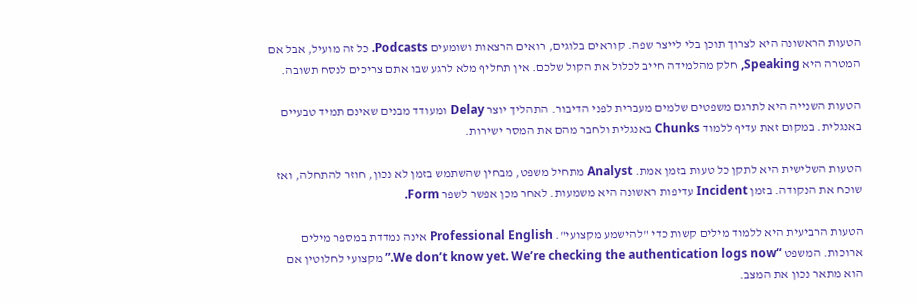הטעות הראשונה היא לצרוך תוכן בלי לייצר שפה. קוראים בלוגים, רואים הרצאות ושומעים Podcasts. כל זה מועיל, אבל אם המטרה היא Speaking, חלק מהלמידה חייב לכלול את הקול שלכם. אין תחליף מלא לרגע שבו אתם צריכים לנסח תשובה.

הטעות השנייה היא לתרגם משפטים שלמים מעברית לפני הדיבור. התהליך יוצר Delay ומעודד מבנים שאינם תמיד טבעיים באנגלית. במקום זאת עדיף ללמוד Chunks באנגלית ולחבר מהם את המסר ישירות.

הטעות השלישית היא לתקן כל טעות בזמן אמת. Analyst מתחיל משפט, מבחין שהשתמש בזמן לא נכון, חוזר להתחלה, ואז שוכח את הנקודה. בזמן Incident עדיפות ראשונה היא משמעות. לאחר מכן אפשר לשפר Form.

הטעות הרביעית היא ללמוד מילים קשות כדי "להישמע מקצועי". Professional English אינה נמדדת במספר מילים ארוכות. המשפט “We don’t know yet. We’re checking the authentication logs now.” מקצועי לחלוטין אם הוא מתאר נכון את המצב.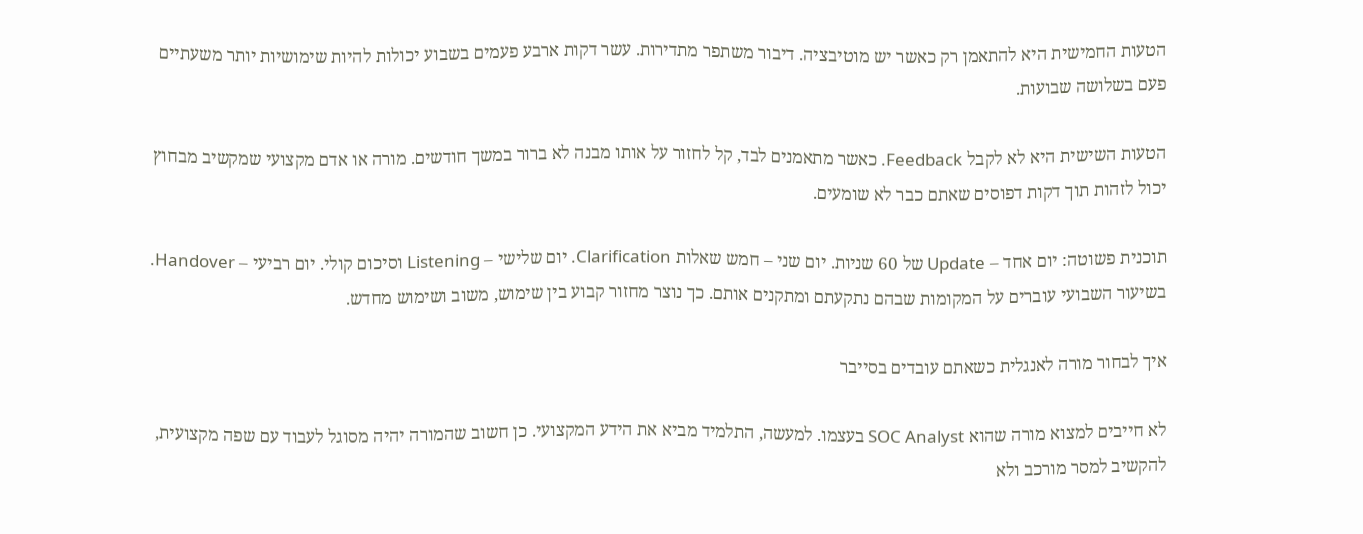הטעות החמישית היא להתאמן רק כאשר יש מוטיבציה. דיבור משתפר מתדירות. עשר דקות ארבע פעמים בשבוע יכולות להיות שימושיות יותר משעתיים פעם בשלושה שבועות.

הטעות השישית היא לא לקבל Feedback. כאשר מתאמנים לבד, קל לחזור על אותו מבנה לא ברור במשך חודשים. מורה או אדם מקצועי שמקשיב מבחוץ יכול לזהות תוך דקות דפוסים שאתם כבר לא שומעים.

תוכנית פשוטה: יום אחד – Update של 60 שניות. יום שני – חמש שאלות Clarification. יום שלישי – Listening וסיכום קולי. יום רביעי – Handover. בשיעור השבועי עוברים על המקומות שבהם נתקעתם ומתקנים אותם. כך נוצר מחזור קבוע בין שימוש, משוב ושימוש מחדש.

איך לבחור מורה לאנגלית כשאתם עובדים בסייבר

לא חייבים למצוא מורה שהוא SOC Analyst בעצמו. למעשה, התלמיד מביא את הידע המקצועי. כן חשוב שהמורה יהיה מסוגל לעבוד עם שפה מקצועית, להקשיב למסר מורכב ולא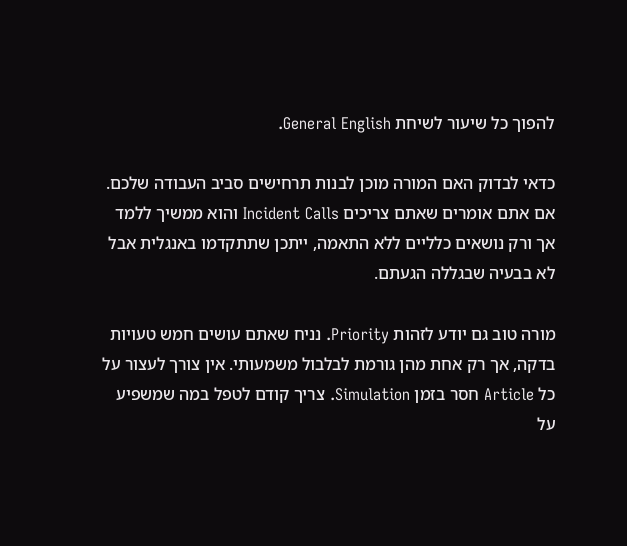להפוך כל שיעור לשיחת General English.

כדאי לבדוק האם המורה מוכן לבנות תרחישים סביב העבודה שלכם. אם אתם אומרים שאתם צריכים Incident Calls והוא ממשיך ללמד אך ורק נושאים כלליים ללא התאמה, ייתכן שתתקדמו באנגלית אבל לא בבעיה שבגללה הגעתם.

מורה טוב גם יודע לזהות Priority. נניח שאתם עושים חמש טעויות בדקה, אך רק אחת מהן גורמת לבלבול משמעותי. אין צורך לעצור על כל Article חסר בזמן Simulation. צריך קודם לטפל במה שמשפיע על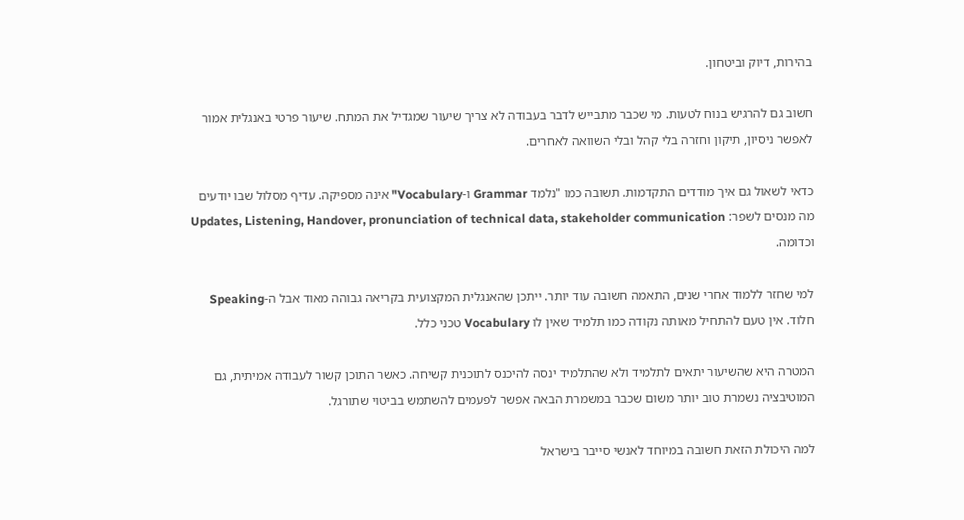בהירות, דיוק וביטחון.

חשוב גם להרגיש בנוח לטעות. מי שכבר מתבייש לדבר בעבודה לא צריך שיעור שמגדיל את המתח. שיעור פרטי באנגלית אמור לאפשר ניסיון, תיקון וחזרה בלי קהל ובלי השוואה לאחרים.

כדאי לשאול גם איך מודדים התקדמות. תשובה כמו "נלמד Grammar ו-Vocabulary" אינה מספיקה. עדיף מסלול שבו יודעים מה מנסים לשפר: Updates, Listening, Handover, pronunciation of technical data, stakeholder communication וכדומה.

למי שחזר ללמוד אחרי שנים, התאמה חשובה עוד יותר. ייתכן שהאנגלית המקצועית בקריאה גבוהה מאוד אבל ה-Speaking חלוד. אין טעם להתחיל מאותה נקודה כמו תלמיד שאין לו Vocabulary טכני כלל.

המטרה היא שהשיעור יתאים לתלמיד ולא שהתלמיד ינסה להיכנס לתוכנית קשיחה. כאשר התוכן קשור לעבודה אמיתית, גם המוטיבציה נשמרת טוב יותר משום שכבר במשמרת הבאה אפשר לפעמים להשתמש בביטוי שתורגל.

למה היכולת הזאת חשובה במיוחד לאנשי סייבר בישראל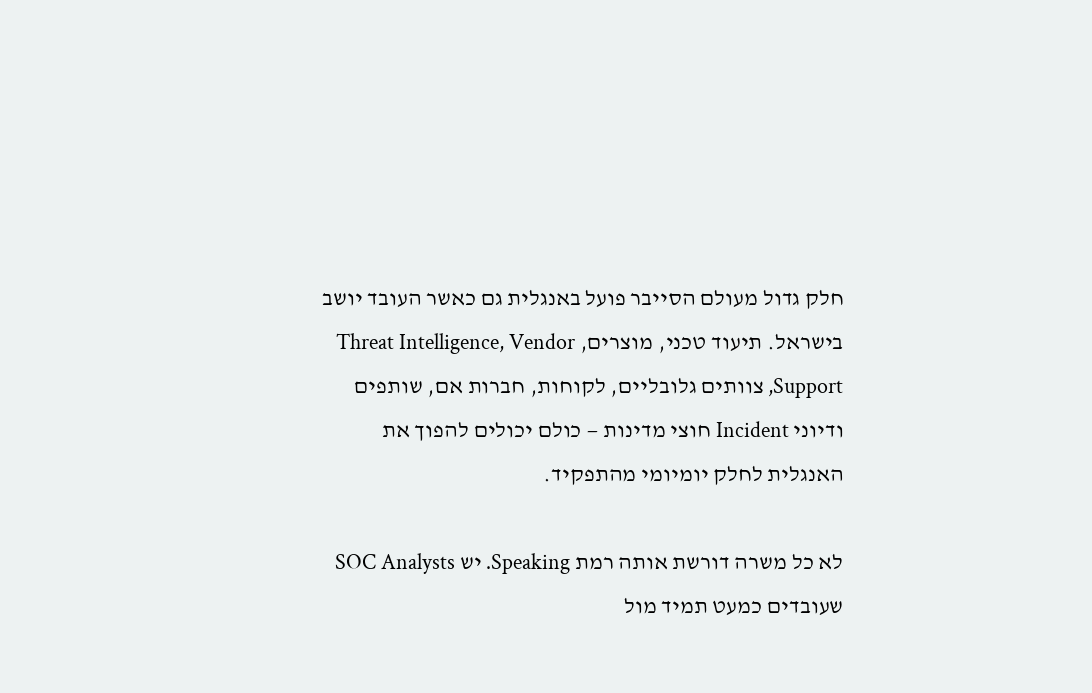חלק גדול מעולם הסייבר פועל באנגלית גם כאשר העובד יושב בישראל. תיעוד טכני, מוצרים, Threat Intelligence, Vendor Support, צוותים גלובליים, לקוחות, חברות אם, שותפים ודיוני Incident חוצי מדינות — כולם יכולים להפוך את האנגלית לחלק יומיומי מהתפקיד.

לא כל משרה דורשת אותה רמת Speaking. יש SOC Analysts שעובדים כמעט תמיד מול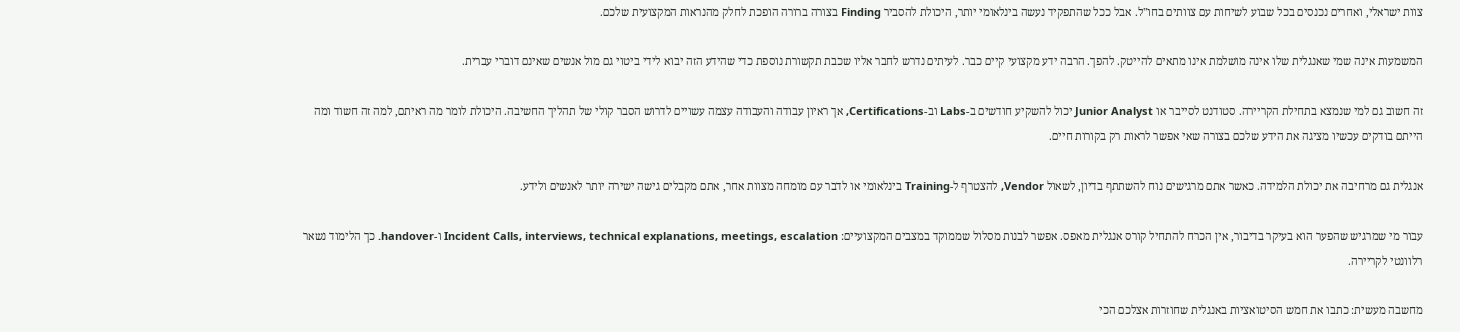צוות ישראלי, ואחרים נכנסים בכל שבוע לשיחות עם צוותים בחו"ל. אבל ככל שהתפקיד נעשה בינלאומי יותר, היכולת להסביר Finding בצורה ברורה הופכת לחלק מהנראות המקצועית שלכם.

המשמעות אינה שמי שאנגלית שלו אינה מושלמת אינו מתאים להייטק. להפך. הרבה ידע מקצועי קיים כבר. לעיתים נדרש לחבר אליו שכבת תקשורת נוספת כדי שהידע הזה יבוא לידי ביטוי גם מול אנשים שאינם דוברי עברית.

זה חשוב גם למי שנמצא בתחילת הקריירה. סטודנט לסייבר או Junior Analyst יכול להשקיע חודשים ב-Labs וב-Certifications, אך ראיון עבודה והעבודה עצמה עשויים לדרוש הסבר קולי של תהליך החשיבה. היכולת לומר מה ראיתם, למה זה חשוד ומה הייתם בודקים עכשיו מציגה את הידע שלכם בצורה שאי אפשר לראות רק בקורות חיים.

אנגלית גם מרחיבה את יכולת הלמידה. כאשר אתם מרגישים נוח להשתתף בדיון, לשאול Vendor, להצטרף ל-Training בינלאומי או לדבר עם מומחה מצוות אחר, אתם מקבלים גישה ישירה יותר לאנשים ולידע.

עבור מי שמרגיש שהפער הוא בעיקר בדיבור, אין הכרח להתחיל קורס אנגלית מאפס. אפשר לבנות מסלול שממוקד במצבים המקצועיים: Incident Calls, interviews, technical explanations, meetings, escalation ו-handover. כך הלימוד נשאר רלוונטי לקריירה.

מחשבה מעשית: כתבו את חמש הסיטואציות באנגלית שחוזרות אצלכם הכי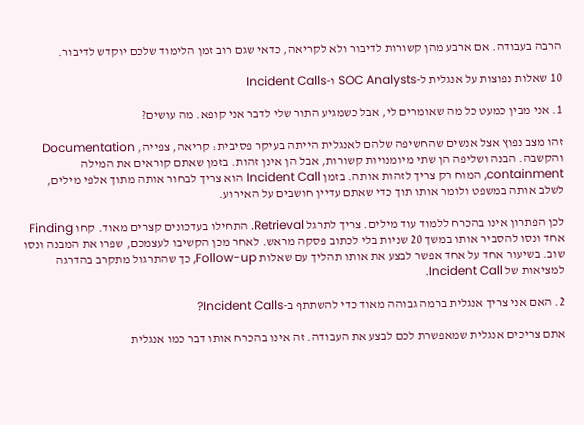הרבה בעבודה. אם ארבע מהן קשורות לדיבור ולא לקריאה, כדאי שגם רוב זמן הלימוד שלכם יוקדש לדיבור.

10 שאלות נפוצות על אנגלית ל-SOC Analysts ו-Incident Calls

1. אני מבין כמעט כל מה שאומרים לי, אבל כשמגיע התור שלי לדבר אני קופא. מה עושים?

זהו מצב נפוץ אצל אנשים שהחשיפה שלהם לאנגלית הייתה בעיקר פסיבית: קריאה, צפייה, Documentation והקשבה. הבנה ושליפה הן שתי מיומנויות קשורות, אבל הן אינן זהות. בזמן שאתם קוראים את המילה containment, המוח רק צריך לזהות אותה. בזמן Incident Call הוא צריך לבחור אותה מתוך אלפי מילים, לשלב אותה במשפט ולומר אותו תוך כדי שאתם עדיין חושבים על האירוע.

לכן הפתרון אינו בהכרח ללמוד עוד מילים. צריך לתרגל Retrieval. התחילו בעדכונים קצרים מאוד. קחו Finding אחד ונסו להסביר אותו במשך 20 שניות בלי לכתוב פסקה מראש. לאחר מכן הקשיבו לעצמכם, שפרו את המבנה ונסו שוב. בשיעור אחד על אחד אפשר לבצע את אותו תהליך עם שאלות Follow-up, כך שהתרגול מתקרב בהדרגה למציאות של Incident Call.

2. האם אני צריך אנגלית ברמה גבוהה מאוד כדי להשתתף ב-Incident Calls?

אתם צריכים אנגלית שמאפשרת לכם לבצע את העבודה. זה אינו בהכרח אותו דבר כמו אנגלית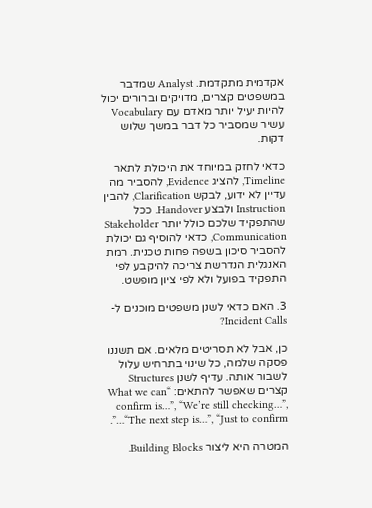אקדמית מתקדמת. Analyst שמדבר במשפטים קצרים, מדויקים וברורים יכול להיות יעיל יותר מאדם עם Vocabulary עשיר שמסביר כל דבר במשך שלוש דקות.

כדאי לחזק במיוחד את היכולת לתאר Timeline, להציג Evidence, להסביר מה עדיין לא ידוע, לבקש Clarification, להבין Instruction ולבצע Handover. ככל שהתפקיד שלכם כולל יותר Stakeholder Communication, כדאי להוסיף גם יכולת להסביר סיכון בשפה פחות טכנית. רמת האנגלית הנדרשת צריכה להיקבע לפי התפקיד בפועל ולא לפי ציון מופשט.

3. האם כדאי לשנן משפטים מוכנים ל-Incident Calls?

כן, אבל לא תסריטים מלאים. אם תשננו פסקה שלמה, כל שינוי בתרחיש עלול לשבור אותה. עדיף לשנן Structures קצרים שאפשר להתאים: “What we can confirm is…”, “We’re still checking…”, “The next step is…”, “Just to confirm…”.

המטרה היא ליצור Building Blocks.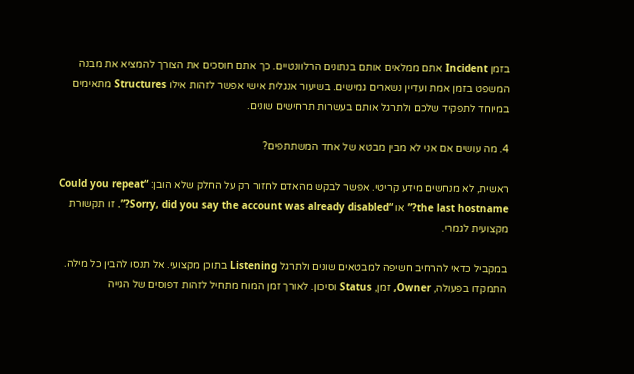בזמן Incident אתם ממלאים אותם בנתונים הרלוונטיים. כך אתם חוסכים את הצורך להמציא את מבנה המשפט בזמן אמת ועדיין נשארים גמישים. בשיעור אנגלית אישי אפשר לזהות אילו Structures מתאימים במיוחד לתפקיד שלכם ולתרגל אותם בעשרות תרחישים שונים.

4. מה עושים אם אני לא מבין מבטא של אחד המשתתפים?

ראשית, לא מנחשים מידע קריטי. אפשר לבקש מהאדם לחזור רק על החלק שלא הובן: “Could you repeat the last hostname?” או “Sorry, did you say the account was already disabled?”. זו תקשורת מקצועית לגמרי.

במקביל כדאי להרחיב חשיפה למבטאים שונים ולתרגל Listening בתוכן מקצועי. אל תנסו להבין כל מילה. התמקדו בפעולה, Owner, זמן, Status וסיכון. לאורך זמן המוח מתחיל לזהות דפוסים של הגייה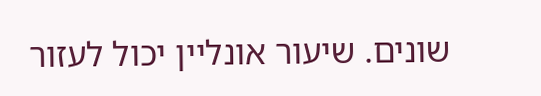שונים. שיעור אונליין יכול לעזור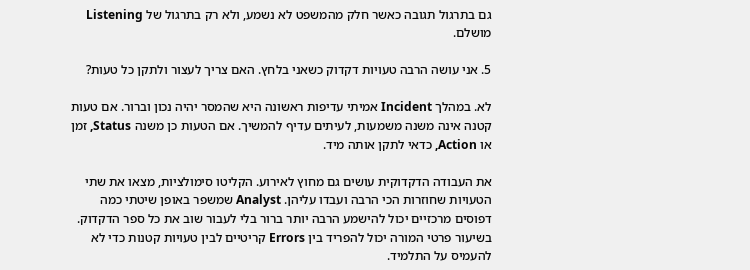גם בתרגול תגובה כאשר חלק מהמשפט לא נשמע, ולא רק בתרגול של Listening מושלם.

5. אני עושה הרבה טעויות דקדוק כשאני בלחץ. האם צריך לעצור ולתקן כל טעות?

לא. במהלך Incident אמיתי עדיפות ראשונה היא שהמסר יהיה נכון וברור. אם טעות קטנה אינה משנה משמעות, לעיתים עדיף להמשיך. אם הטעות כן משנה Status, זמן או Action, כדאי לתקן אותה מיד.

את העבודה הדקדוקית עושים גם מחוץ לאירוע. הקליטו סימולציות, מצאו את שתי הטעויות שחוזרות הכי הרבה ועבדו עליהן. Analyst שמשפר באופן שיטתי כמה דפוסים מרכזיים יכול להישמע הרבה יותר ברור בלי לעבור שוב את כל ספר הדקדוק. בשיעור פרטי המורה יכול להפריד בין Errors קריטיים לבין טעויות קטנות כדי לא להעמיס על התלמיד.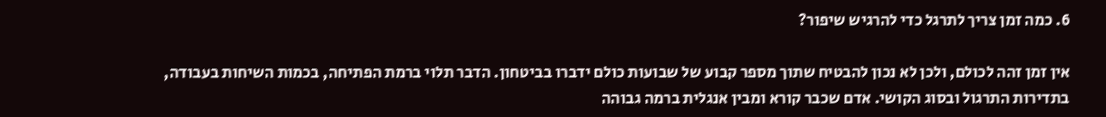6. כמה זמן צריך לתרגל כדי להרגיש שיפור?

אין זמן זהה לכולם, ולכן לא נכון להבטיח שתוך מספר קבוע של שבועות כולם ידברו בביטחון. הדבר תלוי ברמת הפתיחה, בכמות השיחות בעבודה, בתדירות התרגול ובסוג הקושי. אדם שכבר קורא ומבין אנגלית ברמה גבוהה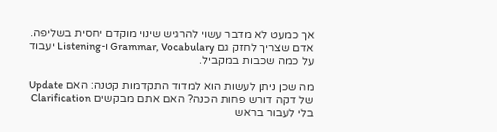אך כמעט לא מדבר עשוי להרגיש שינוי מוקדם יחסית בשליפה. אדם שצריך לחזק גם Grammar, Vocabulary ו-Listening יעבוד על כמה שכבות במקביל.

מה שכן ניתן לעשות הוא למדוד התקדמות קטנה: האם Update של דקה דורש פחות הכנה? האם אתם מבקשים Clarification בלי לעבור בראש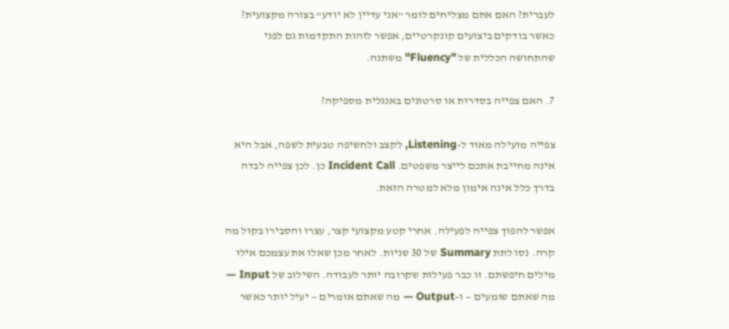לעברית? האם אתם מצליחים לומר "אני עדיין לא יודע" בצורה מקצועית? כאשר בודקים ביצועים קונקרטיים, אפשר לזהות התקדמות גם לפני שהתחושה הכללית של "Fluency" משתנה.

7. האם צפייה בסדרות או סרטונים באנגלית מספיקה?

צפייה מועילה מאוד ל-Listening, לקצב ולחשיפה טבעית לשפה, אבל היא אינה מחייבת אתכם לייצר משפטים. Incident Call כן. לכן צפייה לבדה בדרך כלל אינה אימון מלא למטרה הזאת.

אפשר להפוך צפייה לפעילה. אחרי קטע מקצועי קצר, עצרו והסבירו בקול מה קרה. נסו לתת Summary של 30 שניות. לאחר מכן שאלו את עצמכם אילו מילים חיפשתם. זו כבר פעילות שקרובה יותר לעבודה. השילוב של Input — מה שאתם שומעים — ו-Output — מה שאתם אומרים — יעיל יותר כאשר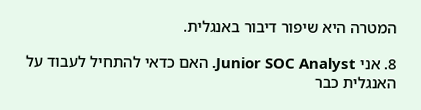המטרה היא שיפור דיבור באנגלית.

8. אני Junior SOC Analyst. האם כדאי להתחיל לעבוד על האנגלית כבר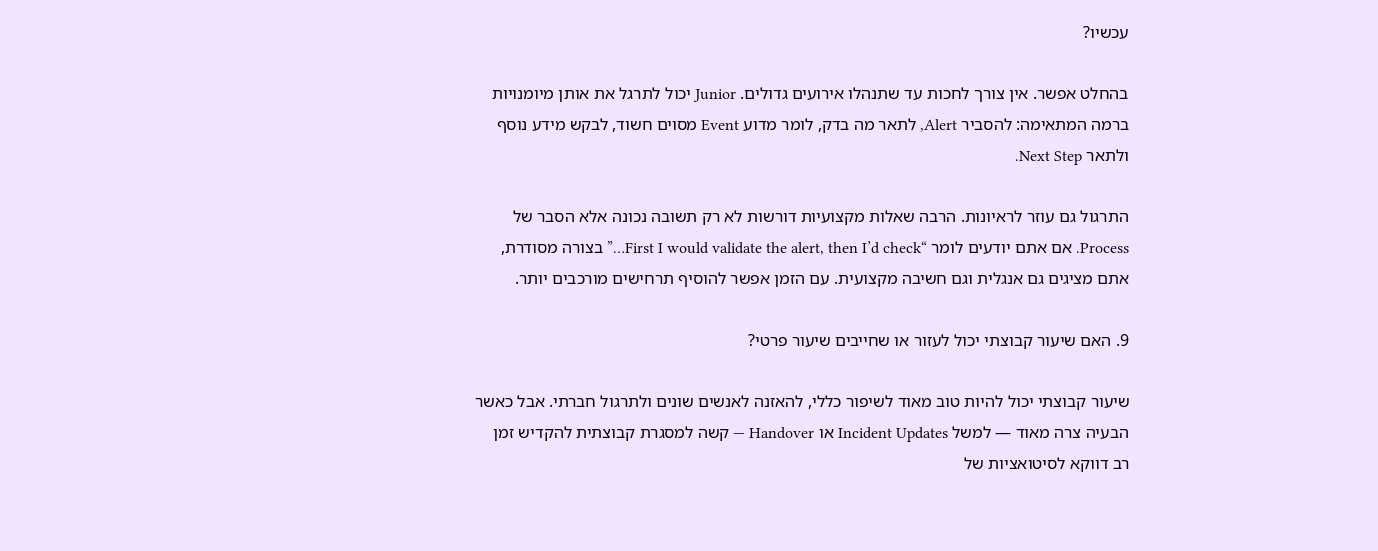עכשיו?

בהחלט אפשר. אין צורך לחכות עד שתנהלו אירועים גדולים. Junior יכול לתרגל את אותן מיומנויות ברמה המתאימה: להסביר Alert, לתאר מה בדק, לומר מדוע Event מסוים חשוד, לבקש מידע נוסף ולתאר Next Step.

התרגול גם עוזר לראיונות. הרבה שאלות מקצועיות דורשות לא רק תשובה נכונה אלא הסבר של Process. אם אתם יודעים לומר “First I would validate the alert, then I’d check…” בצורה מסודרת, אתם מציגים גם אנגלית וגם חשיבה מקצועית. עם הזמן אפשר להוסיף תרחישים מורכבים יותר.

9. האם שיעור קבוצתי יכול לעזור או שחייבים שיעור פרטי?

שיעור קבוצתי יכול להיות טוב מאוד לשיפור כללי, להאזנה לאנשים שונים ולתרגול חברתי. אבל כאשר הבעיה צרה מאוד — למשל Incident Updates או Handover — קשה למסגרת קבוצתית להקדיש זמן רב דווקא לסיטואציות של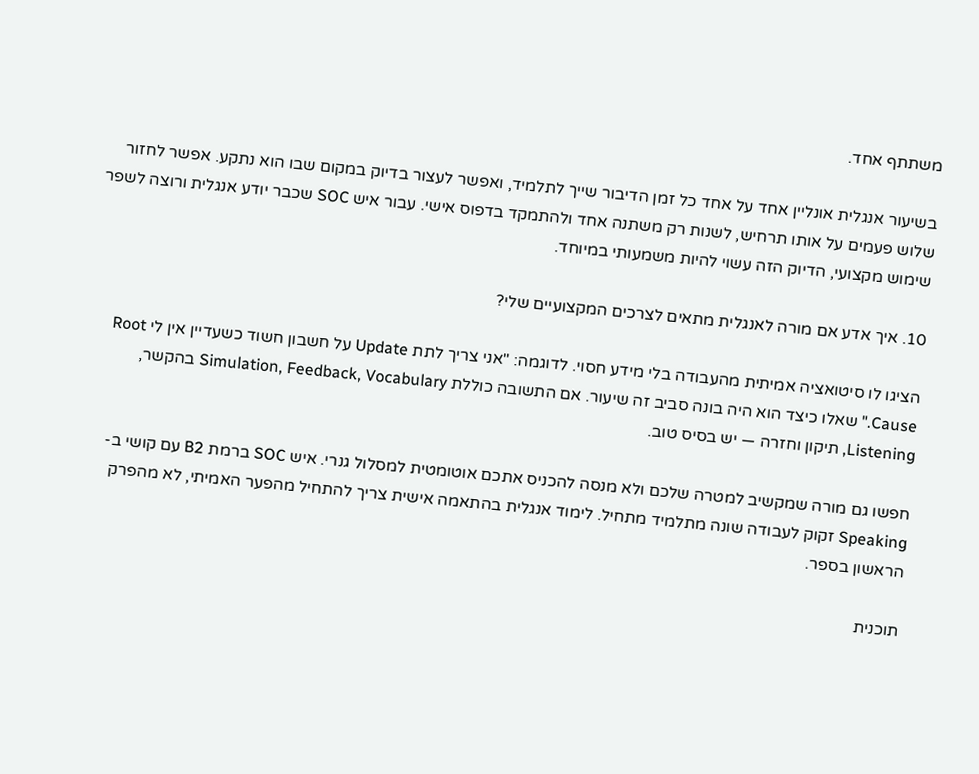משתתף אחד.

בשיעור אנגלית אונליין אחד על אחד כל זמן הדיבור שייך לתלמיד, ואפשר לעצור בדיוק במקום שבו הוא נתקע. אפשר לחזור שלוש פעמים על אותו תרחיש, לשנות רק משתנה אחד ולהתמקד בדפוס אישי. עבור איש SOC שכבר יודע אנגלית ורוצה לשפר שימוש מקצועי, הדיוק הזה עשוי להיות משמעותי במיוחד.

10. איך אדע אם מורה לאנגלית מתאים לצרכים המקצועיים שלי?

הציגו לו סיטואציה אמיתית מהעבודה בלי מידע חסוי. לדוגמה: "אני צריך לתת Update על חשבון חשוד כשעדיין אין לי Root Cause." שאלו כיצד הוא היה בונה סביב זה שיעור. אם התשובה כוללת Simulation, Feedback, Vocabulary בהקשר, Listening, תיקון וחזרה — יש בסיס טוב.

חפשו גם מורה שמקשיב למטרה שלכם ולא מנסה להכניס אתכם אוטומטית למסלול גנרי. איש SOC ברמת B2 עם קושי ב-Speaking זקוק לעבודה שונה מתלמיד מתחיל. לימוד אנגלית בהתאמה אישית צריך להתחיל מהפער האמיתי, לא מהפרק הראשון בספר.

תוכנית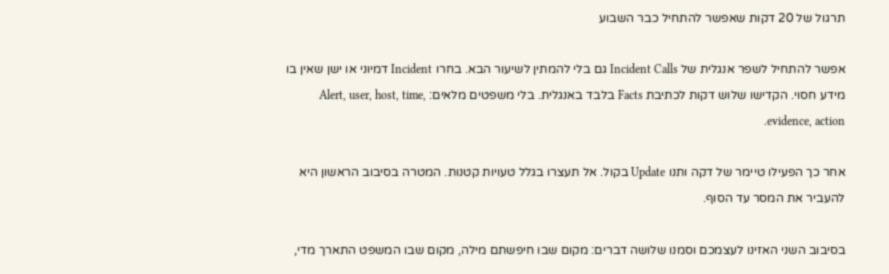תרגול של 20 דקות שאפשר להתחיל כבר השבוע

אפשר להתחיל לשפר אנגלית של Incident Calls גם בלי להמתין לשיעור הבא. בחרו Incident דמיוני או ישן שאין בו מידע חסוי. הקדישו שלוש דקות לכתיבת Facts בלבד באנגלית. בלי משפטים מלאים: Alert, user, host, time, evidence, action.

אחר כך הפעילו טיימר של דקה ותנו Update בקול. אל תעצרו בגלל טעויות קטנות. המטרה בסיבוב הראשון היא להעביר את המסר עד הסוף.

בסיבוב השני האזינו לעצמכם וסמנו שלושה דברים: מקום שבו חיפשתם מילה, מקום שבו המשפט התארך מדי,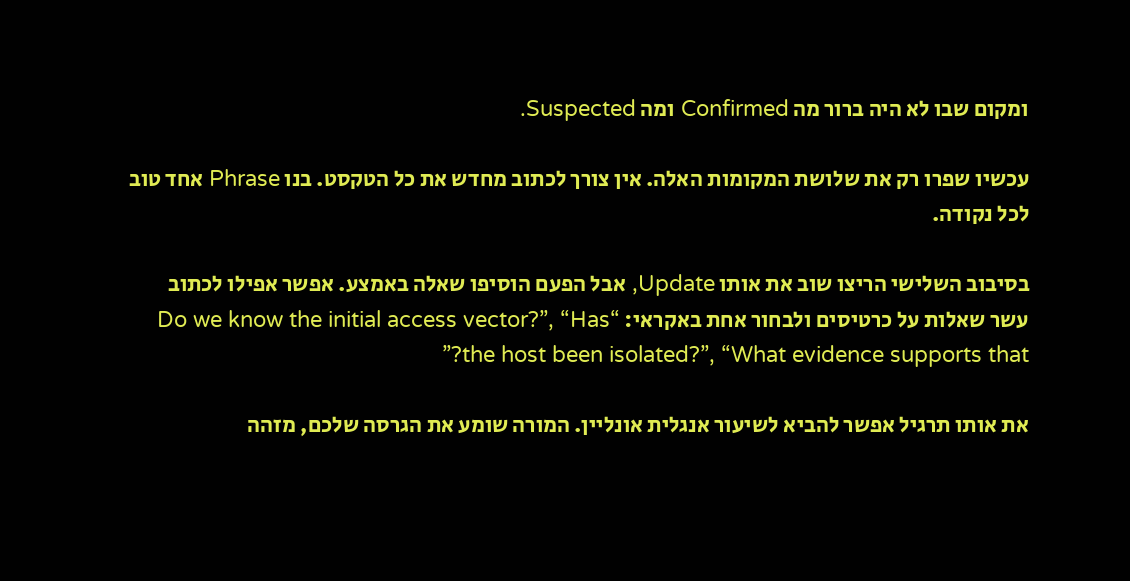ומקום שבו לא היה ברור מה Confirmed ומה Suspected.

עכשיו שפרו רק את שלושת המקומות האלה. אין צורך לכתוב מחדש את כל הטקסט. בנו Phrase אחד טוב לכל נקודה.

בסיבוב השלישי הריצו שוב את אותו Update, אבל הפעם הוסיפו שאלה באמצע. אפשר אפילו לכתוב עשר שאלות על כרטיסים ולבחור אחת באקראי: “Do we know the initial access vector?”, “Has the host been isolated?”, “What evidence supports that?”

את אותו תרגיל אפשר להביא לשיעור אנגלית אונליין. המורה שומע את הגרסה שלכם, מזהה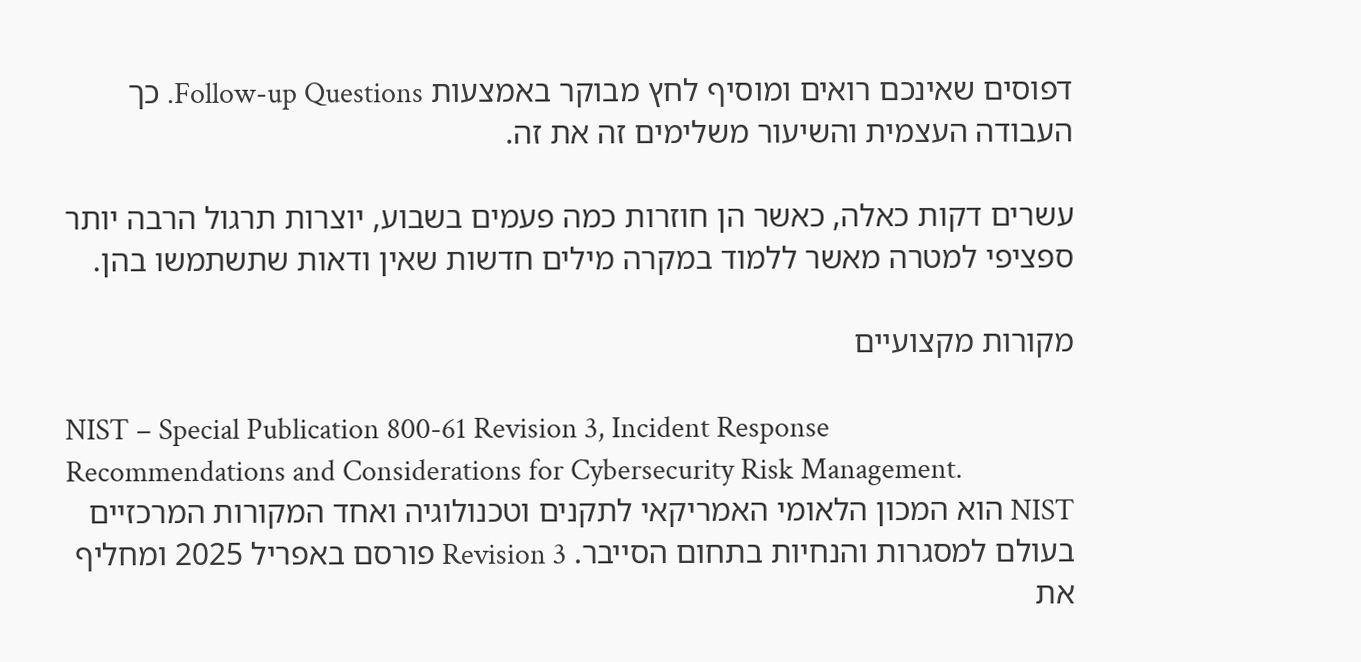דפוסים שאינכם רואים ומוסיף לחץ מבוקר באמצעות Follow-up Questions. כך העבודה העצמית והשיעור משלימים זה את זה.

עשרים דקות כאלה, כאשר הן חוזרות כמה פעמים בשבוע, יוצרות תרגול הרבה יותר ספציפי למטרה מאשר ללמוד במקרה מילים חדשות שאין ודאות שתשתמשו בהן.

מקורות מקצועיים

NIST – Special Publication 800-61 Revision 3, Incident Response Recommendations and Considerations for Cybersecurity Risk Management.
NIST הוא המכון הלאומי האמריקאי לתקנים וטכנולוגיה ואחד המקורות המרכזיים בעולם למסגרות והנחיות בתחום הסייבר. Revision 3 פורסם באפריל 2025 ומחליף את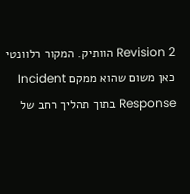Revision 2 הוותיק. המקור רלוונטי כאן משום שהוא ממקם Incident Response בתוך תהליך רחב של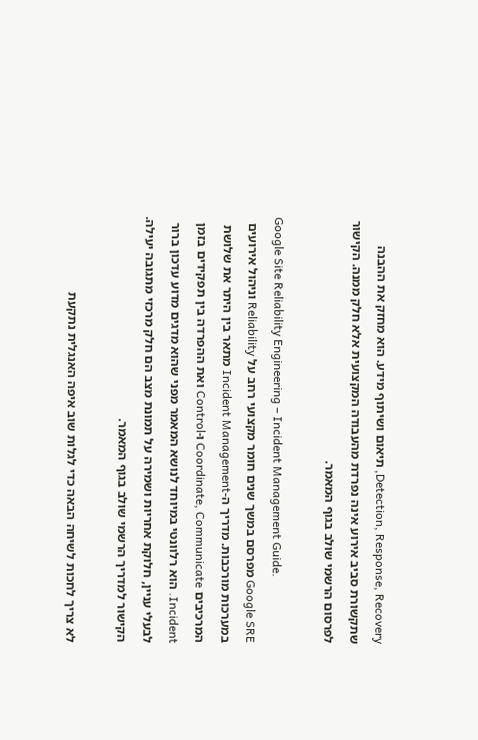Detection, Response, Recovery, תיאום ושיתוף מידע. הוא מחזק את ההבנה שתקשורת סביב אירוע אינה נפרדת מהעבודה המקצועית אלא חלק ממנה. הקישור לפרסום הרשמי שולב בגוף המאמר.

Google Site Reliability Engineering – Incident Management Guide.
Google SRE מפרסם במשך שנים חומר מקצועי רחב על Reliability וניהול אירועים במערכות מורכבות. מדריך ה-Incident Management מתאר בין היתר את שלושת המרכיבים Coordinate, Communicate ו-Control ואת ההפרדה בין תפקידים בזמן Incident. הוא רלוונטי במיוחד לנושא המאמר מפני שהוא מדגים מדוע עדכון ברור לבעלי עניין, חלוקת אחריות ושמירה על תמונת מצב הם חלק מרכזי מתגובה יעילה. הקישור למדריך הרשמי שולב בגוף המאמר.

לא צריך לחכות לשיחה הבאה כדי לגלות שוב איפה האנגלית נתקעת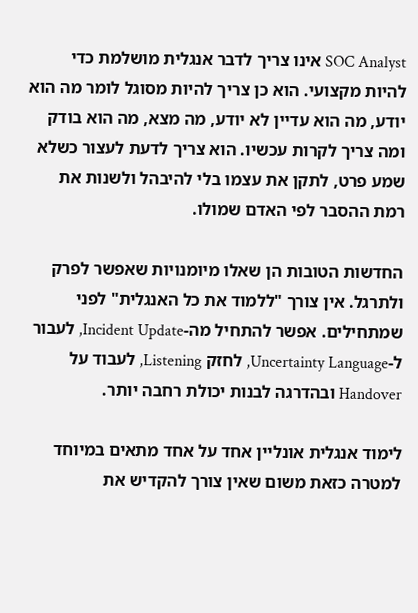SOC Analyst אינו צריך לדבר אנגלית מושלמת כדי להיות מקצועי. הוא כן צריך להיות מסוגל לומר מה הוא יודע, מה הוא עדיין לא יודע, מה מצא, מה הוא בודק ומה צריך לקרות עכשיו. הוא צריך לדעת לעצור כשלא שמע פרט, לתקן את עצמו בלי להיבהל ולשנות את רמת ההסבר לפי האדם שמולו.

החדשות הטובות הן שאלו מיומנויות שאפשר לפרק ולתרגל. אין צורך "ללמוד את כל האנגלית" לפני שמתחילים. אפשר להתחיל מה-Incident Update, לעבור ל-Uncertainty Language, לחזק Listening, לעבוד על Handover ובהדרגה לבנות יכולת רחבה יותר.

לימוד אנגלית אונליין אחד על אחד מתאים במיוחד למטרה כזאת משום שאין צורך להקדיש את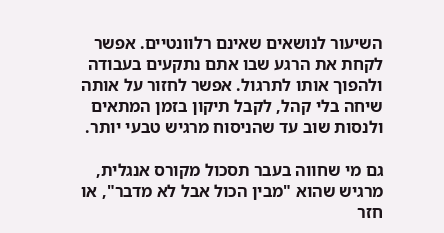השיעור לנושאים שאינם רלוונטיים. אפשר לקחת את הרגע שבו אתם נתקעים בעבודה ולהפוך אותו לתרגול. אפשר לחזור על אותה שיחה בלי קהל, לקבל תיקון בזמן המתאים ולנסות שוב עד שהניסוח מרגיש טבעי יותר.

גם מי שחווה בעבר תסכול מקורס אנגלית, מרגיש שהוא "מבין הכול אבל לא מדבר", או חזר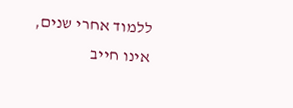ללמוד אחרי שנים, אינו חייב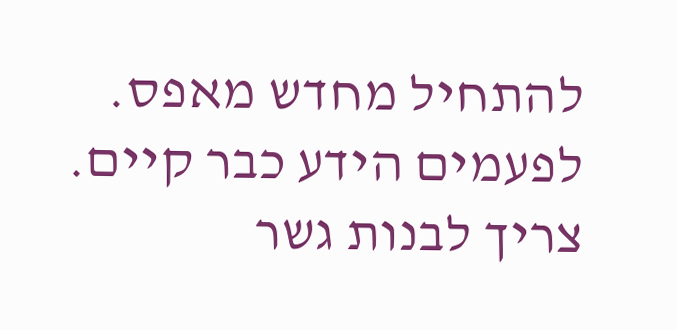להתחיל מחדש מאפס. לפעמים הידע כבר קיים. צריך לבנות גשר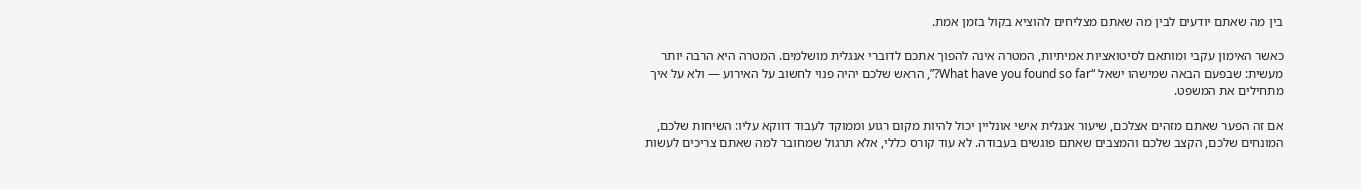בין מה שאתם יודעים לבין מה שאתם מצליחים להוציא בקול בזמן אמת.

כאשר האימון עקבי ומותאם לסיטואציות אמיתיות, המטרה אינה להפוך אתכם לדוברי אנגלית מושלמים. המטרה היא הרבה יותר מעשית: שבפעם הבאה שמישהו ישאל “What have you found so far?”, הראש שלכם יהיה פנוי לחשוב על האירוע — ולא על איך מתחילים את המשפט.

אם זה הפער שאתם מזהים אצלכם, שיעור אנגלית אישי אונליין יכול להיות מקום רגוע וממוקד לעבוד דווקא עליו: השיחות שלכם, המונחים שלכם, הקצב שלכם והמצבים שאתם פוגשים בעבודה. לא עוד קורס כללי, אלא תרגול שמחובר למה שאתם צריכים לעשות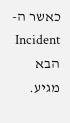כאשר ה-Incident הבא מגיע.